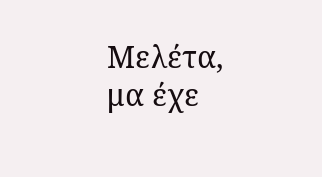Μελέτα, μα έχε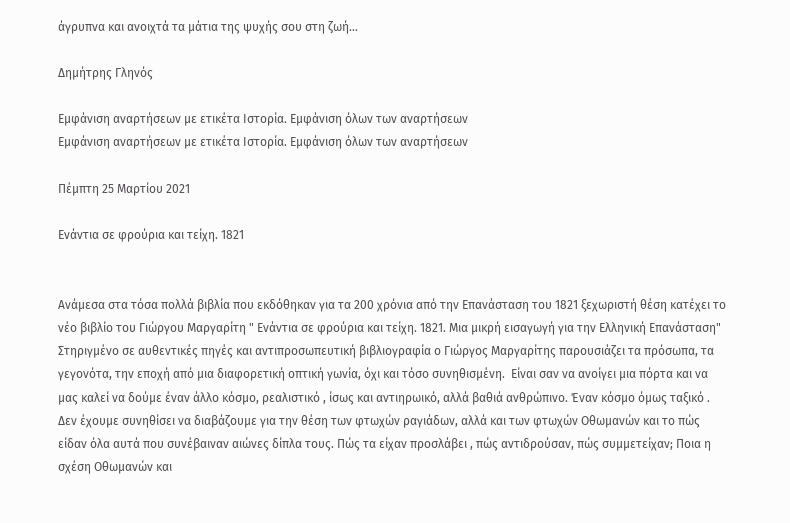άγρυπνα και ανοιχτά τα μάτια της ψυχής σου στη ζωή...

Δημήτρης Γληνός

Εμφάνιση αναρτήσεων με ετικέτα Ιστορία. Εμφάνιση όλων των αναρτήσεων
Εμφάνιση αναρτήσεων με ετικέτα Ιστορία. Εμφάνιση όλων των αναρτήσεων

Πέμπτη 25 Μαρτίου 2021

Ενάντια σε φρούρια και τείχη. 1821


Ανάμεσα στα τόσα πολλά βιβλία που εκδόθηκαν για τα 200 χρόνια από την Επανάσταση του 1821 ξεχωριστή θέση κατέχει το νέο βιβλίο του Γιώργου Μαργαρίτη " Ενάντια σε φρούρια και τείχη. 1821. Μια μικρή εισαγωγή για την Ελληνική Επανάσταση"
Στηριγμένο σε αυθεντικές πηγές και αντιπροσωπευτική βιβλιογραφία ο Γιώργος Μαργαρίτης παρουσιάζει τα πρόσωπα, τα γεγονότα, την εποχή από μια διαφορετική οπτική γωνία, όχι και τόσο συνηθισμένη.  Είναι σαν να ανοίγει μια πόρτα και να μας καλεί να δούμε έναν άλλο κόσμο, ρεαλιστικό , ίσως και αντιηρωικό, αλλά βαθιά ανθρώπινο. Έναν κόσμο όμως ταξικό . Δεν έχουμε συνηθίσει να διαβάζουμε για την θέση των φτωχών ραγιάδων, αλλά και των φτωχών Οθωμανών και το πώς είδαν όλα αυτά που συνέβαιναν αιώνες δίπλα τους. Πώς τα είχαν προσλάβει , πώς αντιδρούσαν, πώς συμμετείχαν; Ποια η σχέση Οθωμανών και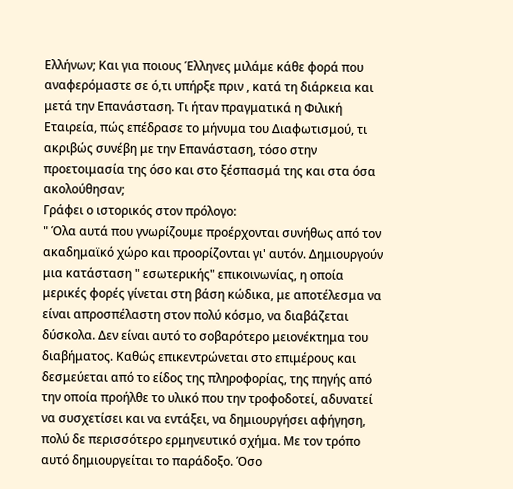Ελλήνων; Και για ποιους Έλληνες μιλάμε κάθε φορά που αναφερόμαστε σε ό,τι υπήρξε πριν , κατά τη διάρκεια και μετά την Επανάσταση. Τι ήταν πραγματικά η Φιλική Εταιρεία, πώς επέδρασε το μήνυμα του Διαφωτισμού, τι ακριβώς συνέβη με την Επανάσταση, τόσο στην προετοιμασία της όσο και στο ξέσπασμά της και στα όσα ακολούθησαν;
Γράφει ο ιστορικός στον πρόλογο:
" Όλα αυτά που γνωρίζουμε προέρχονται συνήθως από τον ακαδημαϊκό χώρο και προορίζονται γι' αυτόν. Δημιουργούν μια κατάσταση " εσωτερικής" επικοινωνίας, η οποία μερικές φορές γίνεται στη βάση κώδικα, με αποτέλεσμα να είναι απροσπέλαστη στον πολύ κόσμο, να διαβάζεται δύσκολα. Δεν είναι αυτό το σοβαρότερο μειονέκτημα του διαβήματος. Καθώς επικεντρώνεται στο επιμέρους και δεσμεύεται από το είδος της πληροφορίας, της πηγής από την οποία προήλθε το υλικό που την τροφοδοτεί, αδυνατεί να συσχετίσει και να εντάξει, να δημιουργήσει αφήγηση, πολύ δε περισσότερο ερμηνευτικό σχήμα. Με τον τρόπο αυτό δημιουργείται το παράδοξο. Όσο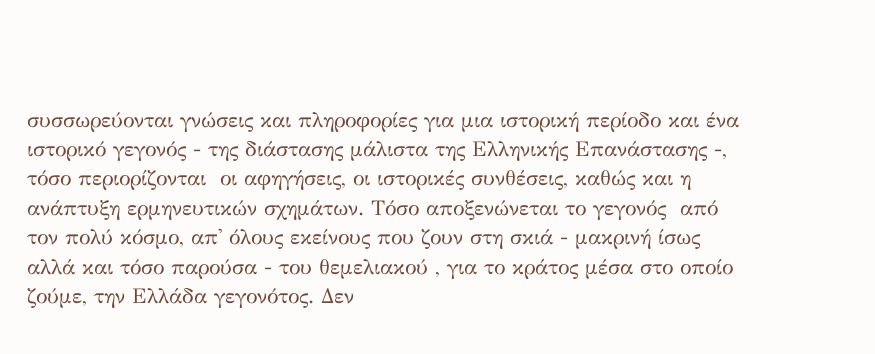συσσωρεύονται γνώσεις και πληροφορίες για μια ιστορική περίοδο και ένα ιστορικό γεγονός - της διάστασης μάλιστα της Ελληνικής Επανάστασης -, τόσο περιορίζονται  οι αφηγήσεις, οι ιστορικές συνθέσεις, καθώς και η ανάπτυξη ερμηνευτικών σχημάτων. Τόσο αποξενώνεται το γεγονός  από τον πολύ κόσμο, απ' όλους εκείνους που ζουν στη σκιά - μακρινή ίσως αλλά και τόσο παρούσα - του θεμελιακού , για το κράτος μέσα στο οποίο ζούμε, την Ελλάδα γεγονότος. Δεν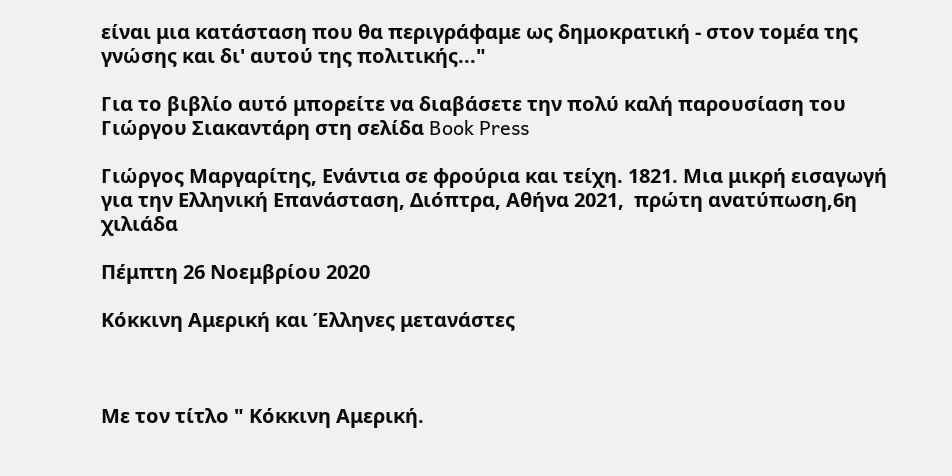είναι μια κατάσταση που θα περιγράφαμε ως δημοκρατική - στον τομέα της γνώσης και δι' αυτού της πολιτικής..."

Για το βιβλίο αυτό μπορείτε να διαβάσετε την πολύ καλή παρουσίαση του Γιώργου Σιακαντάρη στη σελίδα Book Press

Γιώργος Μαργαρίτης, Ενάντια σε φρούρια και τείχη. 1821. Μια μικρή εισαγωγή για την Ελληνική Επανάσταση, Διόπτρα, Αθήνα 2021,  πρώτη ανατύπωση,6η χιλιάδα

Πέμπτη 26 Νοεμβρίου 2020

Κόκκινη Αμερική και Έλληνες μετανάστες



Με τον τίτλο " Κόκκινη Αμερική.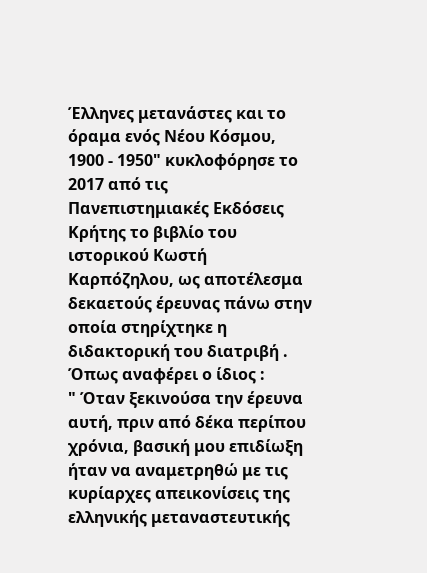Έλληνες μετανάστες και το όραμα ενός Νέου Κόσμου, 1900 - 1950" κυκλοφόρησε το 2017 από τις Πανεπιστημιακές Εκδόσεις Κρήτης το βιβλίο του ιστορικού Κωστή Καρπόζηλου, ως αποτέλεσμα δεκαετούς έρευνας πάνω στην οποία στηρίχτηκε η διδακτορική του διατριβή .
Όπως αναφέρει ο ίδιος :
" Όταν ξεκινούσα την έρευνα αυτή, πριν από δέκα περίπου χρόνια, βασική μου επιδίωξη ήταν να αναμετρηθώ με τις κυρίαρχες απεικονίσεις της ελληνικής μεταναστευτικής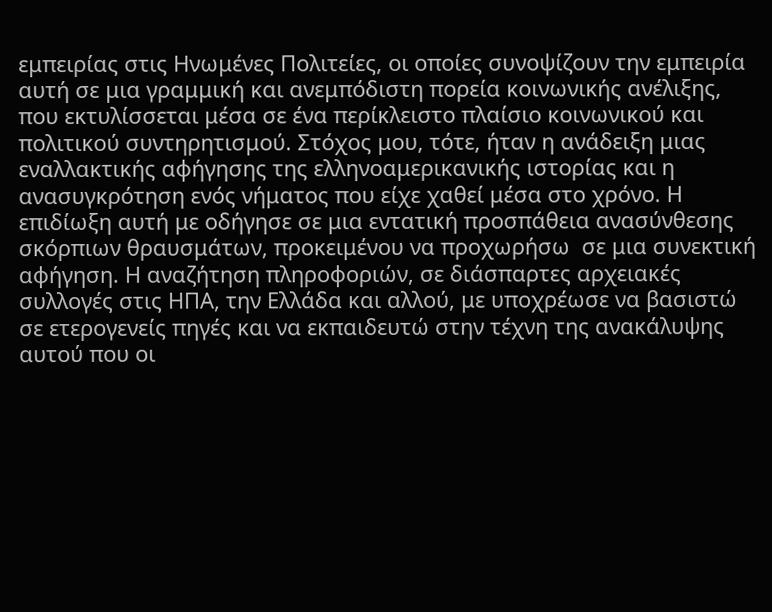εμπειρίας στις Ηνωμένες Πολιτείες, οι οποίες συνοψίζουν την εμπειρία αυτή σε μια γραμμική και ανεμπόδιστη πορεία κοινωνικής ανέλιξης, που εκτυλίσσεται μέσα σε ένα περίκλειστο πλαίσιο κοινωνικού και πολιτικού συντηρητισμού. Στόχος μου, τότε, ήταν η ανάδειξη μιας εναλλακτικής αφήγησης της ελληνοαμερικανικής ιστορίας και η ανασυγκρότηση ενός νήματος που είχε χαθεί μέσα στο χρόνο. Η επιδίωξη αυτή με οδήγησε σε μια εντατική προσπάθεια ανασύνθεσης σκόρπιων θραυσμάτων, προκειμένου να προχωρήσω  σε μια συνεκτική αφήγηση. Η αναζήτηση πληροφοριών, σε διάσπαρτες αρχειακές συλλογές στις ΗΠΑ, την Ελλάδα και αλλού, με υποχρέωσε να βασιστώ σε ετερογενείς πηγές και να εκπαιδευτώ στην τέχνη της ανακάλυψης αυτού που οι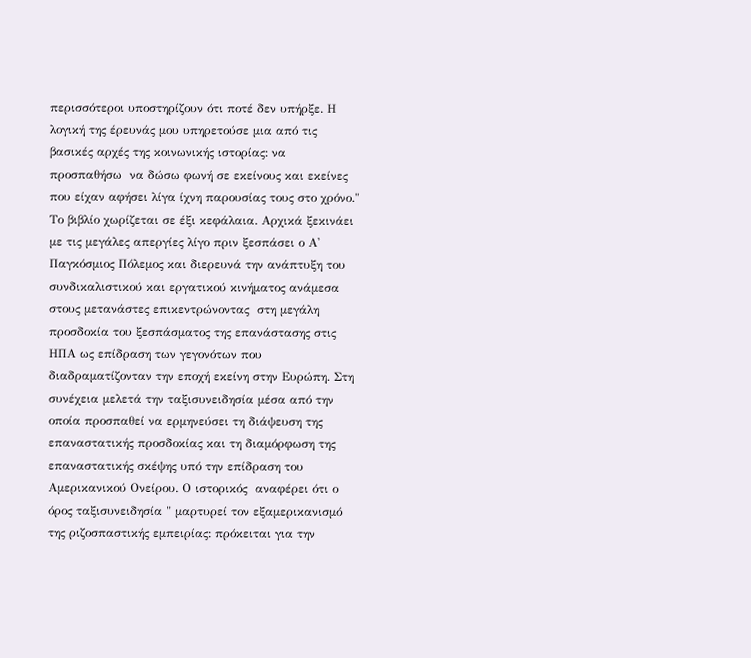περισσότεροι υποστηρίζουν ότι ποτέ δεν υπήρξε. Η λογική της έρευνάς μου υπηρετούσε μια από τις βασικές αρχές της κοινωνικής ιστορίας: να προσπαθήσω  να δώσω φωνή σε εκείνους και εκείνες που είχαν αφήσει λίγα ίχνη παρουσίας τους στο χρόνο."
Το βιβλίο χωρίζεται σε έξι κεφάλαια. Αρχικά ξεκινάει με τις μεγάλες απεργίες λίγο πριν ξεσπάσει ο Α' Παγκόσμιος Πόλεμος και διερευνά την ανάπτυξη του συνδικαλιστικού και εργατικού κινήματος ανάμεσα στους μετανάστες επικεντρώνοντας  στη μεγάλη  προσδοκία του ξεσπάσματος της επανάστασης στις ΗΠΑ ως επίδραση των γεγονότων που διαδραματίζονταν την εποχή εκείνη στην Ευρώπη. Στη συνέχεια μελετά την ταξισυνειδησία μέσα από την οποία προσπαθεί να ερμηνεύσει τη διάψευση της επαναστατικής προσδοκίας και τη διαμόρφωση της επαναστατικής σκέψης υπό την επίδραση του Αμερικανικού Ονείρου. Ο ιστορικός  αναφέρει ότι ο όρος ταξισυνειδησία " μαρτυρεί τον εξαμερικανισμό της ριζοσπαστικής εμπειρίας: πρόκειται για την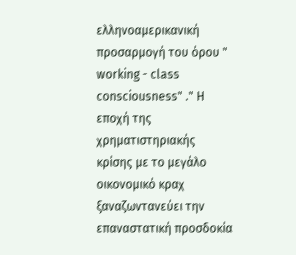ελληνοαμερικανική προσαρμογή του όρου " working - class consciousness" ." Η εποχή της χρηματιστηριακής κρίσης με το μεγάλο οικονομικό κραχ ξαναζωντανεύει την επαναστατική προσδοκία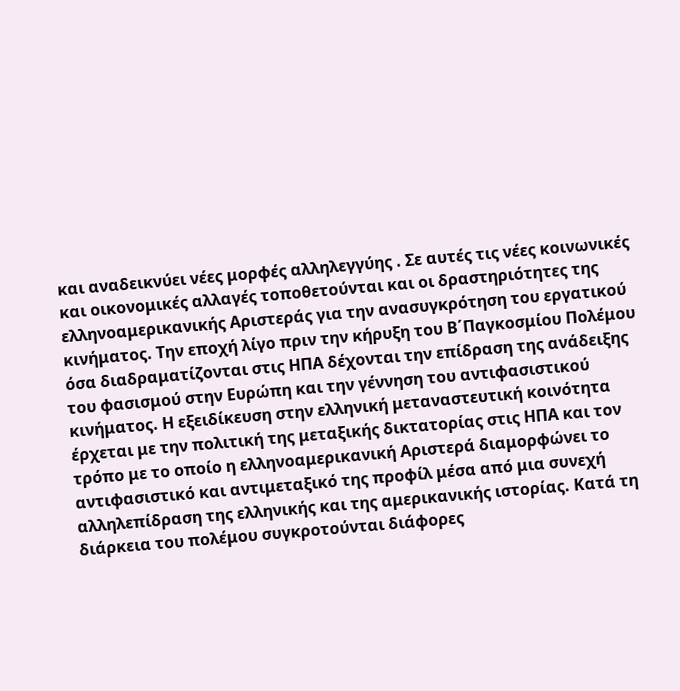και αναδεικνύει νέες μορφές αλληλεγγύης . Σε αυτές τις νέες κοινωνικές και οικονομικές αλλαγές τοποθετούνται και οι δραστηριότητες της ελληνοαμερικανικής Αριστεράς για την ανασυγκρότηση του εργατικού κινήματος. Την εποχή λίγο πριν την κήρυξη του Β΄Παγκοσμίου Πολέμου όσα διαδραματίζονται στις ΗΠΑ δέχονται την επίδραση της ανάδειξης του φασισμού στην Ευρώπη και την γέννηση του αντιφασιστικού κινήματος. Η εξειδίκευση στην ελληνική μεταναστευτική κοινότητα έρχεται με την πολιτική της μεταξικής δικτατορίας στις ΗΠΑ και τον τρόπο με το οποίο η ελληνοαμερικανική Αριστερά διαμορφώνει το αντιφασιστικό και αντιμεταξικό της προφίλ μέσα από μια συνεχή αλληλεπίδραση της ελληνικής και της αμερικανικής ιστορίας. Κατά τη διάρκεια του πολέμου συγκροτούνται διάφορες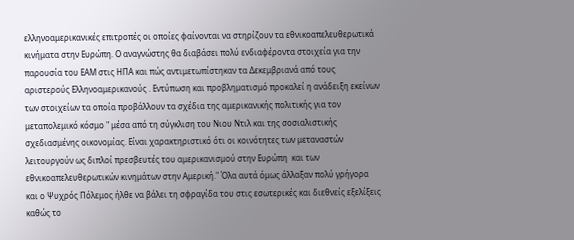ελληνοαμερικανικές επιτροπές οι οποίες φαίνονται να στηρίζουν τα εθνικοαπελευθερωτικά κινήματα στην Ευρώπη. Ο αναγνώστης θα διαβάσει πολύ ενδιαφέροντα στοιχεία για την παρουσία του ΕΑΜ στις ΗΠΑ και πώς αντιμετωπίστηκαν τα Δεκεμβριανά από τους αριστερούς Ελληνοαμερικανούς . Εντύπωση και προβληματισμό προκαλεί η ανάδειξη εκείνων των στοιχείων τα οποία προβάλλουν τα σχέδια της αμερικανικής πολιτικής για τον μεταπολεμικό κόσμο " μέσα από τη σύγκλιση του Νιου Ντιλ και της σοσιαλιστικής σχεδιασμένης οικονομίας. Είναι χαρακτηριστικό ότι οι κοινότητες των μεταναστών λειτουργούν ως διπλοί πρεσβευτές του αμερικανισμού στην Ευρώπη  και των εθνικοαπελευθερωτικών κινημάτων στην Αμερική." Όλα αυτά όμως άλλαξαν πολύ γρήγορα και ο Ψυχρός Πόλεμος ήλθε να βάλει τη σφραγίδα του στις εσωτερικές και διεθνείς εξελίξεις καθώς το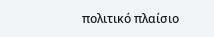πολιτικό πλαίσιο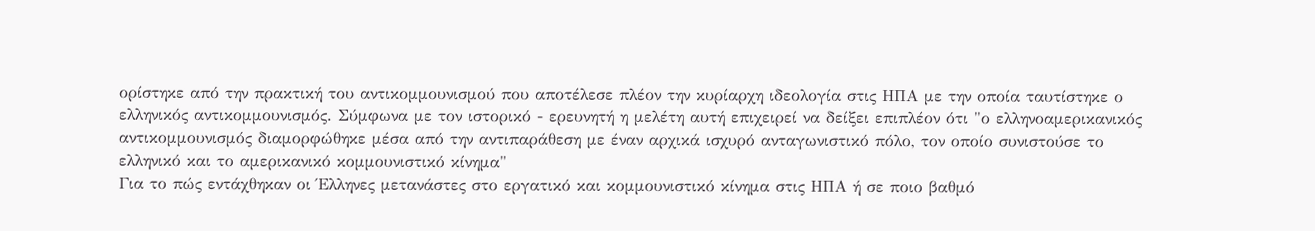ορίστηκε από την πρακτική του αντικομμουνισμού που αποτέλεσε πλέον την κυρίαρχη ιδεολογία στις ΗΠΑ με την οποία ταυτίστηκε ο ελληνικός αντικομμουνισμός. Σύμφωνα με τον ιστορικό - ερευνητή η μελέτη αυτή επιχειρεί να δείξει επιπλέον ότι "ο ελληνοαμερικανικός αντικομμουνισμός διαμορφώθηκε μέσα από την αντιπαράθεση με έναν αρχικά ισχυρό ανταγωνιστικό πόλο, τον οποίο συνιστούσε το ελληνικό και το αμερικανικό κομμουνιστικό κίνημα"
Για το πώς εντάχθηκαν οι Έλληνες μετανάστες στο εργατικό και κομμουνιστικό κίνημα στις ΗΠΑ ή σε ποιο βαθμό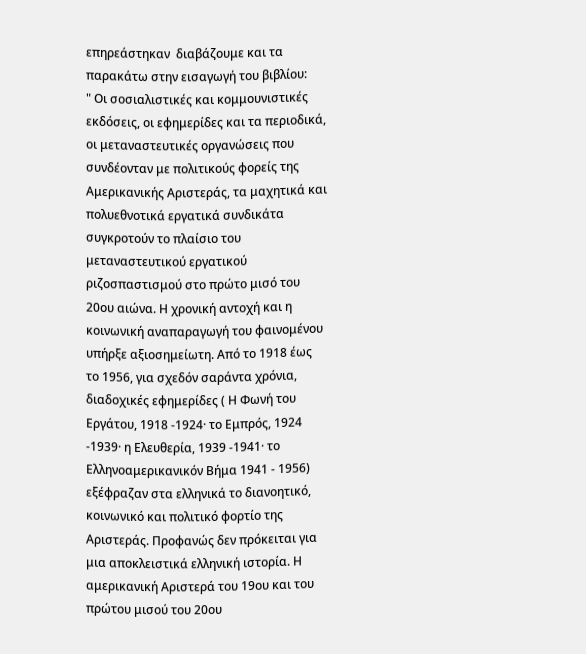επηρεάστηκαν  διαβάζουμε και τα παρακάτω στην εισαγωγή του βιβλίου:
" Οι σοσιαλιστικές και κομμουνιστικές εκδόσεις, οι εφημερίδες και τα περιοδικά, οι μεταναστευτικές οργανώσεις που συνδέονταν με πολιτικούς φορείς της Αμερικανικής Αριστεράς, τα μαχητικά και πολυεθνοτικά εργατικά συνδικάτα συγκροτούν το πλαίσιο του μεταναστευτικού εργατικού ριζοσπαστισμού στο πρώτο μισό του 20ου αιώνα. Η χρονική αντοχή και η κοινωνική αναπαραγωγή του φαινομένου υπήρξε αξιοσημείωτη. Από το 1918 έως το 1956, για σχεδόν σαράντα χρόνια, διαδοχικές εφημερίδες ( Η Φωνή του Εργάτου, 1918 -1924· το Εμπρός, 1924 -1939· η Ελευθερία, 1939 -1941· το Ελληνοαμερικανικόν Βήμα 1941 - 1956) εξέφραζαν στα ελληνικά το διανοητικό, κοινωνικό και πολιτικό φορτίο της Αριστεράς. Προφανώς δεν πρόκειται για μια αποκλειστικά ελληνική ιστορία. Η αμερικανική Αριστερά του 19ου και του πρώτου μισού του 20ου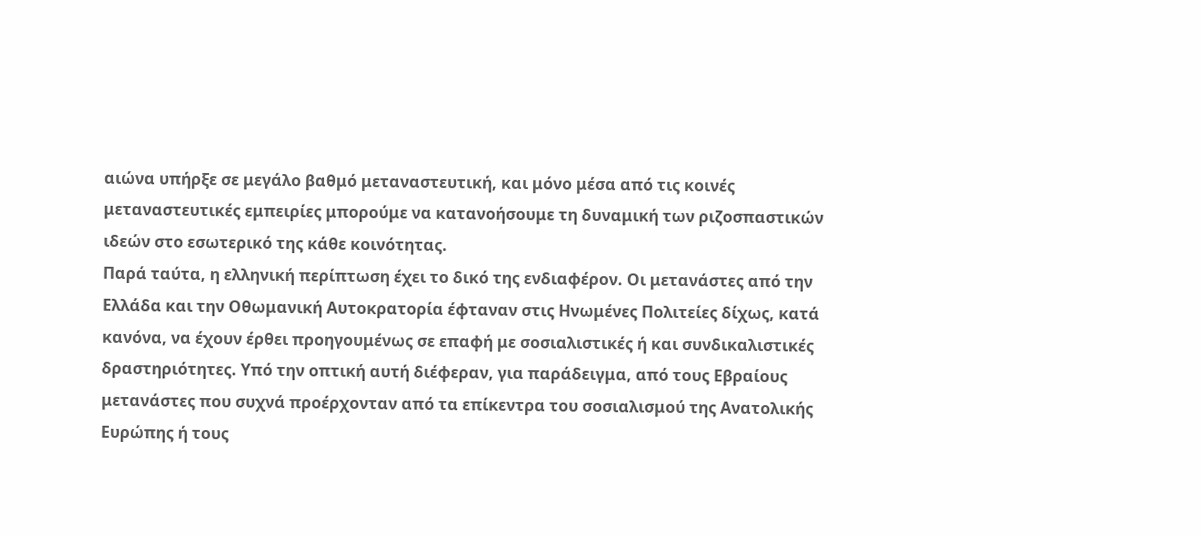αιώνα υπήρξε σε μεγάλο βαθμό μεταναστευτική, και μόνο μέσα από τις κοινές μεταναστευτικές εμπειρίες μπορούμε να κατανοήσουμε τη δυναμική των ριζοσπαστικών ιδεών στο εσωτερικό της κάθε κοινότητας.
Παρά ταύτα, η ελληνική περίπτωση έχει το δικό της ενδιαφέρον. Οι μετανάστες από την Ελλάδα και την Οθωμανική Αυτοκρατορία έφταναν στις Ηνωμένες Πολιτείες δίχως, κατά κανόνα, να έχουν έρθει προηγουμένως σε επαφή με σοσιαλιστικές ή και συνδικαλιστικές δραστηριότητες. Υπό την οπτική αυτή διέφεραν, για παράδειγμα, από τους Εβραίους μετανάστες που συχνά προέρχονταν από τα επίκεντρα του σοσιαλισμού της Ανατολικής Ευρώπης ή τους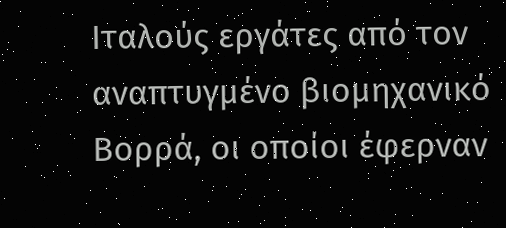Ιταλούς εργάτες από τον αναπτυγμένο βιομηχανικό Βορρά, οι οποίοι έφερναν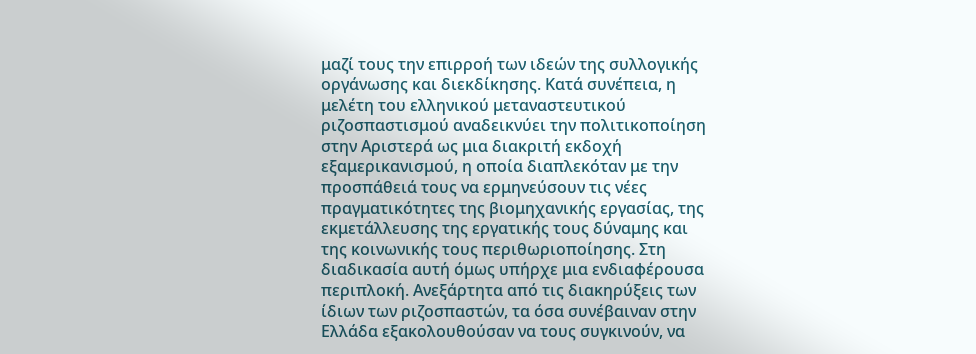μαζί τους την επιρροή των ιδεών της συλλογικής οργάνωσης και διεκδίκησης. Κατά συνέπεια, η μελέτη του ελληνικού μεταναστευτικού ριζοσπαστισμού αναδεικνύει την πολιτικοποίηση στην Αριστερά ως μια διακριτή εκδοχή εξαμερικανισμού, η οποία διαπλεκόταν με την προσπάθειά τους να ερμηνεύσουν τις νέες πραγματικότητες της βιομηχανικής εργασίας, της εκμετάλλευσης της εργατικής τους δύναμης και της κοινωνικής τους περιθωριοποίησης. Στη διαδικασία αυτή όμως υπήρχε μια ενδιαφέρουσα περιπλοκή. Ανεξάρτητα από τις διακηρύξεις των ίδιων των ριζοσπαστών, τα όσα συνέβαιναν στην Ελλάδα εξακολουθούσαν να τους συγκινούν, να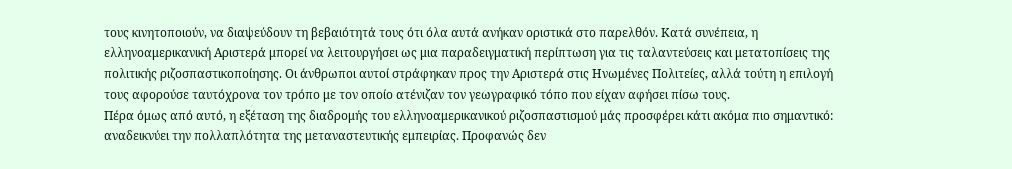τους κινητοποιούν, να διαψεύδουν τη βεβαιότητά τους ότι όλα αυτά ανήκαν οριστικά στο παρελθόν. Κατά συνέπεια, η ελληνοαμερικανική Αριστερά μπορεί να λειτουργήσει ως μια παραδειγματική περίπτωση για τις ταλαντεύσεις και μετατοπίσεις της πολιτικής ριζοσπαστικοποίησης. Οι άνθρωποι αυτοί στράφηκαν προς την Αριστερά στις Ηνωμένες Πολιτείες, αλλά τούτη η επιλογή τους αφορούσε ταυτόχρονα τον τρόπο με τον οποίο ατένιζαν τον γεωγραφικό τόπο που είχαν αφήσει πίσω τους.
Πέρα όμως από αυτό, η εξέταση της διαδρομής του ελληνοαμερικανικού ριζοσπαστισμού μάς προσφέρει κάτι ακόμα πιο σημαντικό: αναδεικνύει την πολλαπλότητα της μεταναστευτικής εμπειρίας. Προφανώς δεν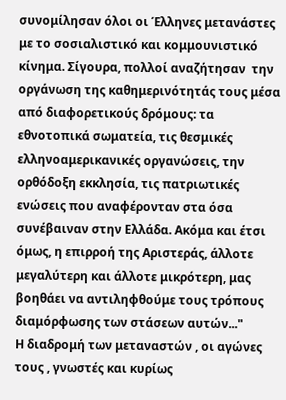συνομίλησαν όλοι οι Έλληνες μετανάστες με το σοσιαλιστικό και κομμουνιστικό κίνημα. Σίγουρα, πολλοί αναζήτησαν  την οργάνωση της καθημερινότητάς τους μέσα από διαφορετικούς δρόμους: τα εθνοτοπικά σωματεία, τις θεσμικές ελληνοαμερικανικές οργανώσεις, την ορθόδοξη εκκλησία, τις πατριωτικές ενώσεις που αναφέρονταν στα όσα συνέβαιναν στην Ελλάδα. Ακόμα και έτσι όμως, η επιρροή της Αριστεράς, άλλοτε μεγαλύτερη και άλλοτε μικρότερη, μας βοηθάει να αντιληφθούμε τους τρόπους διαμόρφωσης των στάσεων αυτών..."
Η διαδρομή των μεταναστών , οι αγώνες τους , γνωστές και κυρίως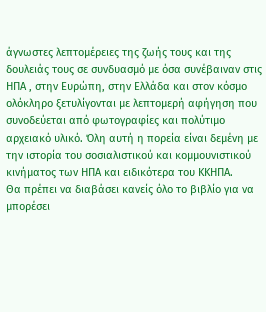άγνωστες λεπτομέρειες της ζωής τους και της δουλειάς τους σε συνδυασμό με όσα συνέβαιναν στις ΗΠΑ , στην Ευρώπη, στην Ελλάδα και στον κόσμο ολόκληρο ξετυλίγονται με λεπτομερή αφήγηση που συνοδεύεται από φωτογραφίες και πολύτιμο αρχειακό υλικό. Όλη αυτή η πορεία είναι δεμένη με την ιστορία του σοσιαλιστικού και κομμουνιστικού κινήματος των ΗΠΑ και ειδικότερα του ΚΚΗΠΑ.
Θα πρέπει να διαβάσει κανείς όλο το βιβλίο για να μπορέσει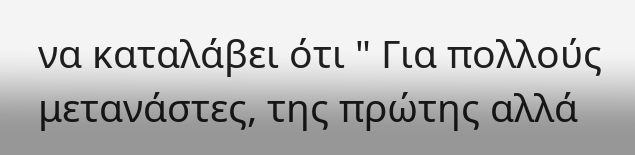να καταλάβει ότι " Για πολλούς μετανάστες, της πρώτης αλλά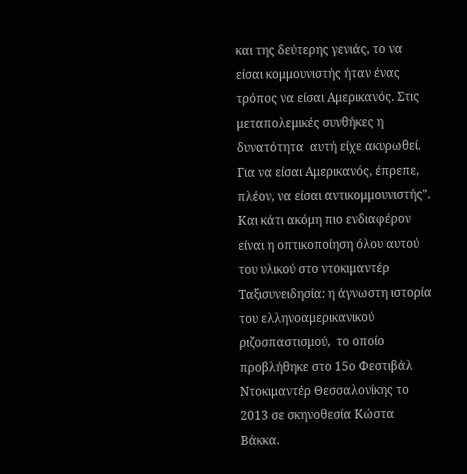και της δεύτερης γενιάς, το να είσαι κομμουνιστής ήταν ένας τρόπος να είσαι Αμερικανός. Στις μεταπολεμικές συνθήκες η δυνατότητα  αυτή είχε ακυρωθεί. Για να είσαι Αμερικανός, έπρεπε, πλέον, να είσαι αντικομμουνιστής".
Και κάτι ακόμη πιο ενδιαφέρον είναι η οπτικοποίηση όλου αυτού του υλικού στο ντοκιμαντέρ Ταξισυνειδησία: η άγνωστη ιστορία του ελληνοαμερικανικού ριζοσπαστισμού,  το οποίο προβλήθηκε στο 15ο Φεστιβάλ Ντοκιμαντέρ Θεσσαλονίκης το 2013 σε σκηνοθεσία Κώστα Βάκκα.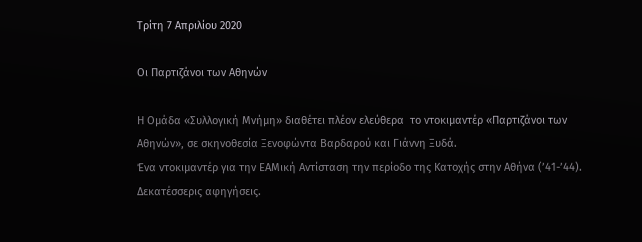Τρίτη 7 Απριλίου 2020

Οι Παρτιζάνοι των Αθηνών

Η Ομάδα «Συλλογική Μνήμη» διαθέτει πλέον ελεύθερα  το ντοκιμαντέρ «Παρτιζάνοι των Αθηνών», σε σκηνοθεσία Ξενοφώντα Βαρδαρού και Γιάννη Ξυδά.
Ένα ντοκιμαντέρ για την ΕΑΜική Αντίσταση την περίοδο της Κατοχής στην Αθήνα (’41-’44). Δεκατέσσερις αφηγήσεις.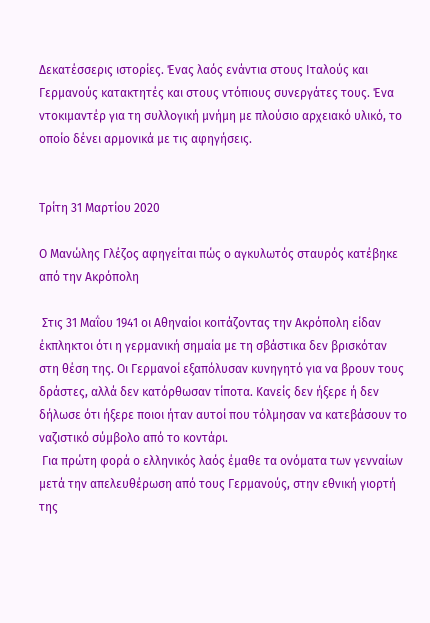Δεκατέσσερις ιστορίες. Ένας λαός ενάντια στους Ιταλούς και Γερμανούς κατακτητές και στους ντόπιους συνεργάτες τους. Ένα ντοκιμαντέρ για τη συλλογική μνήμη με πλούσιο αρχειακό υλικό, το οποίο δένει αρμονικά με τις αφηγήσεις.


Τρίτη 31 Μαρτίου 2020

Ο Μανώλης Γλέζος αφηγείται πώς ο αγκυλωτός σταυρός κατέβηκε από την Ακρόπολη

 Στις 31 Μαΐου 1941 οι Αθηναίοι κοιτάζοντας την Ακρόπολη είδαν έκπληκτοι ότι η γερμανική σημαία με τη σβάστικα δεν βρισκόταν στη θέση της. Οι Γερμανοί εξαπόλυσαν κυνηγητό για να βρουν τους δράστες, αλλά δεν κατόρθωσαν τίποτα. Κανείς δεν ήξερε ή δεν δήλωσε ότι ήξερε ποιοι ήταν αυτοί που τόλμησαν να κατεβάσουν το ναζιστικό σύμβολο από το κοντάρι.
 Για πρώτη φορά ο ελληνικός λαός έμαθε τα ονόματα των γενναίων μετά την απελευθέρωση από τους Γερμανούς, στην εθνική γιορτή της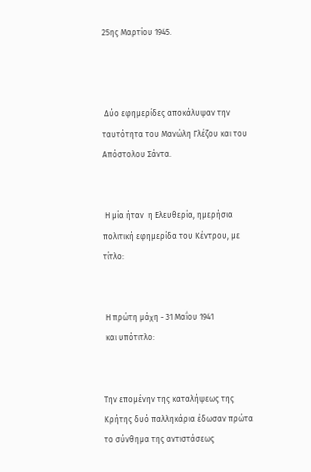25ης Μαρτίου 1945.



 Δύο εφημερίδες αποκάλυψαν την ταυτότητα του Μανώλη Γλέζου και του Απόστολου Σάντα.


 Η μία ήταν  η Ελευθερία, ημερήσια  πολιτική εφημερίδα του Κέντρου, με τίτλο:


 Η πρώτη μάχη - 31 Μαΐου 1941
 και υπότιτλο:


Την επομένην της καταλήψεως της Κρήτης δυό παλληκάρια έδωσαν πρώτα το σύνθημα της αντιστάσεως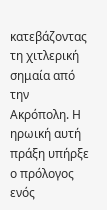κατεβάζοντας τη χιτλερική σημαία από την Ακρόπολη. Η ηρωική αυτή πράξη υπήρξε ο πρόλογος ενός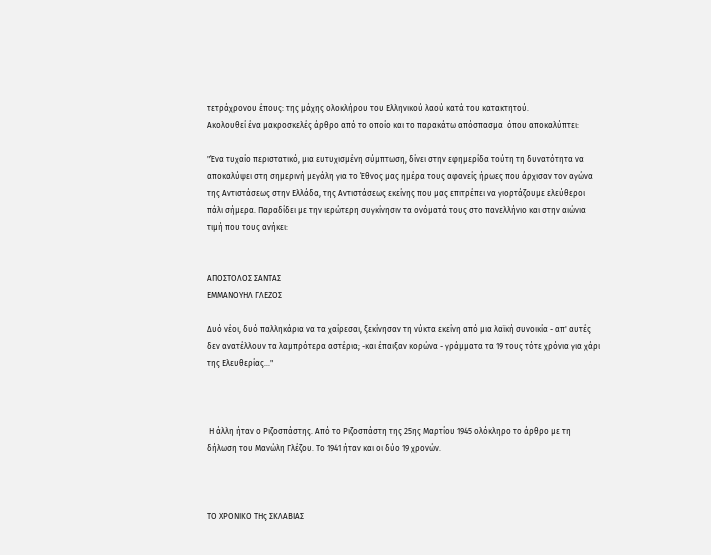τετράχρονου έπους: της μάχης ολοκλήρου του Ελληνικού λαού κατά του κατακτητού.
Ακολουθεί ένα μακροσκελές άρθρο από το οποίο και το παρακάτω απόσπασμα  όπου αποκαλύπτει:

"Ένα τυχαίο περιστατικό, μια ευτυχισμένη σύμπτωση, δίνει στην εφημερίδα τούτη τη δυνατότητα να αποκαλύψει στη σημερινή μεγάλη για το Έθνος μας ημέρα τους αφανείς ήρωες που άρχισαν τον αγώνα της Αντιστάσεως στην Ελλάδα, της Αντιστάσεως εκείνης που μας επιτρέπει να γιορτάζουμε ελεύθεροι πάλι σήμερα. Παραδίδει με την ιερώτερη συγκίνησιν τα ονόματά τους στο πανελλήνιο και στην αιώνια τιμή που τους ανήκει:


ΑΠΟΣΤΟΛΟΣ ΣΑΝΤΑΣ
ΕΜΜΑΝΟΥΗΛ ΓΛΕΖΟΣ

Δυό νέοι, δυό παλληκάρια να τα χαίρεσαι, ξεκίνησαν τη νύκτα εκείνη από μια λαϊκή συνοικία - απ' αυτές δεν ανατέλλουν τα λαμπρότερα αστέρια; -και έπαιξαν κορώνα - γράμματα τα 19 τους τότε χρόνια για χάρι της Ελευθερίας..."



 Η άλλη ήταν ο Ριζοσπάστης. Από το Ριζοσπάστη της 25ης Μαρτίου 1945 ολόκληρο το άρθρο με τη δήλωση του Μανώλη Γλέζου. Το 1941 ήταν και οι δύο 19 χρονών.



ΤΟ ΧΡΟΝΙΚΟ ΤΗς ΣΚΛΑΒΙΑΣ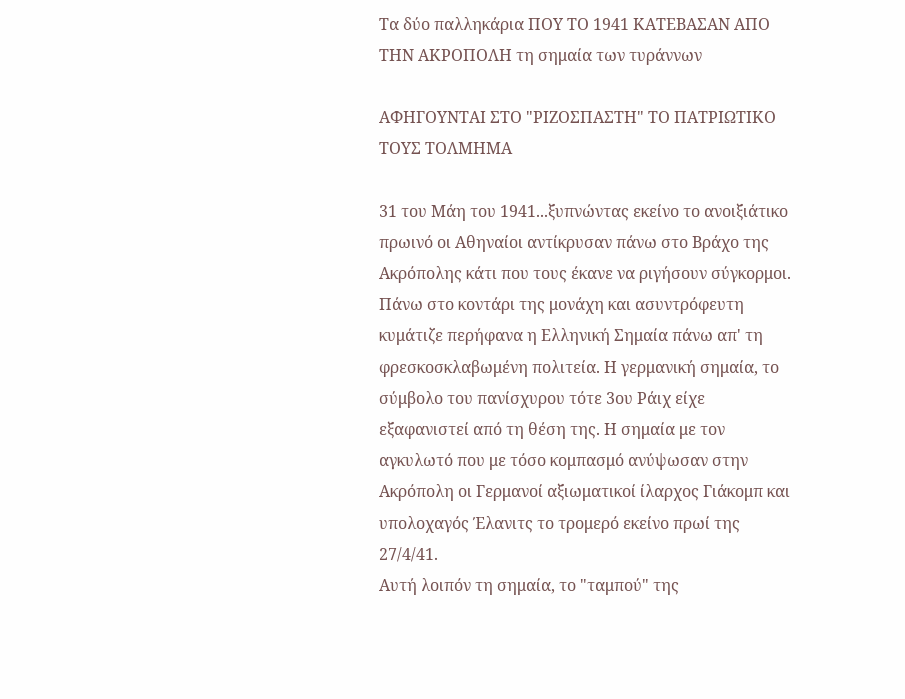Τα δύο παλληκάρια ΠΟΥ ΤΟ 1941 ΚΑΤΕΒΑΣΑΝ ΑΠΟ ΤΗΝ ΑΚΡΟΠΟΛΗ τη σημαία των τυράννων

ΑΦΗΓΟΥΝΤΑΙ ΣΤΟ "ΡΙΖΟΣΠΑΣΤΗ" ΤΟ ΠΑΤΡΙΩΤΙΚΟ ΤΟΥΣ ΤΟΛΜΗΜΑ

31 του Μάη του 1941...ξυπνώντας εκείνο το ανοιξιάτικο πρωινό οι Αθηναίοι αντίκρυσαν πάνω στο Βράχο της Ακρόπολης κάτι που τους έκανε να ριγήσουν σύγκορμοι. Πάνω στο κοντάρι της μονάχη και ασυντρόφευτη κυμάτιζε περήφανα η Ελληνική Σημαία πάνω απ' τη φρεσκοσκλαβωμένη πολιτεία. Η γερμανική σημαία, το σύμβολο του πανίσχυρου τότε 3ου Ράιχ είχε εξαφανιστεί από τη θέση της. Η σημαία με τον αγκυλωτό που με τόσο κομπασμό ανύψωσαν στην Ακρόπολη οι Γερμανοί αξιωματικοί ίλαρχος Γιάκομπ και υπολοχαγός Έλανιτς το τρομερό εκείνο πρωί της 27/4/41.
Αυτή λοιπόν τη σημαία, το "ταμπού" της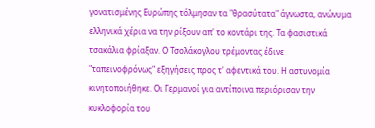γονατισμένης Ευρώπης τόλμησαν τα "θρασύτατα" άγνωστα, ανώνυμα ελληνικά χέρια να την ρίξουν απ' το κοντάρι της. Τα φασιστικά τσακάλια φρίαξαν. Ο Τσολάκογλου τρέμοντας έδινε "ταπεινοφρόνως" εξηγήσεις προς τ' αφεντικά του. Η αστυνομία κινητοποιήθηκε. Οι Γερμανοί για αντίποινα περιόρισαν την κυκλοφορία του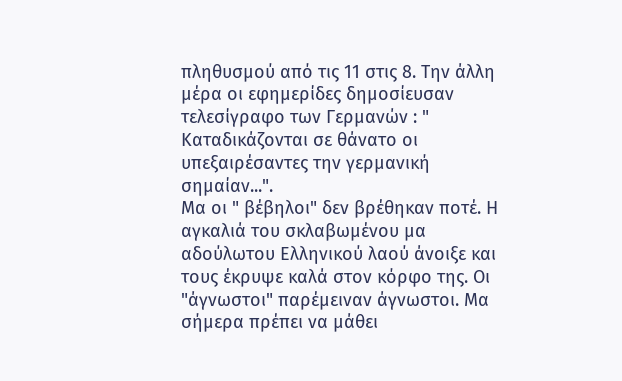πληθυσμού από τις 11 στις 8. Την άλλη μέρα οι εφημερίδες δημοσίευσαν τελεσίγραφο των Γερμανών : " Καταδικάζονται σε θάνατο οι υπεξαιρέσαντες την γερμανική σημαίαν...".
Μα οι " βέβηλοι" δεν βρέθηκαν ποτέ. Η αγκαλιά του σκλαβωμένου μα αδούλωτου Ελληνικού λαού άνοιξε και τους έκρυψε καλά στον κόρφο της. Οι "άγνωστοι" παρέμειναν άγνωστοι. Μα σήμερα πρέπει να μάθει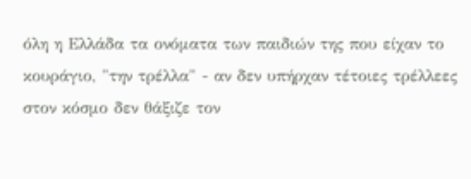όλη η Ελλάδα τα ονόματα των παιδιών της που είχαν το κουράγιο, "την τρέλλα" - αν δεν υπήρχαν τέτοιες τρέλλεες στον κόσμο δεν θάξιζε τον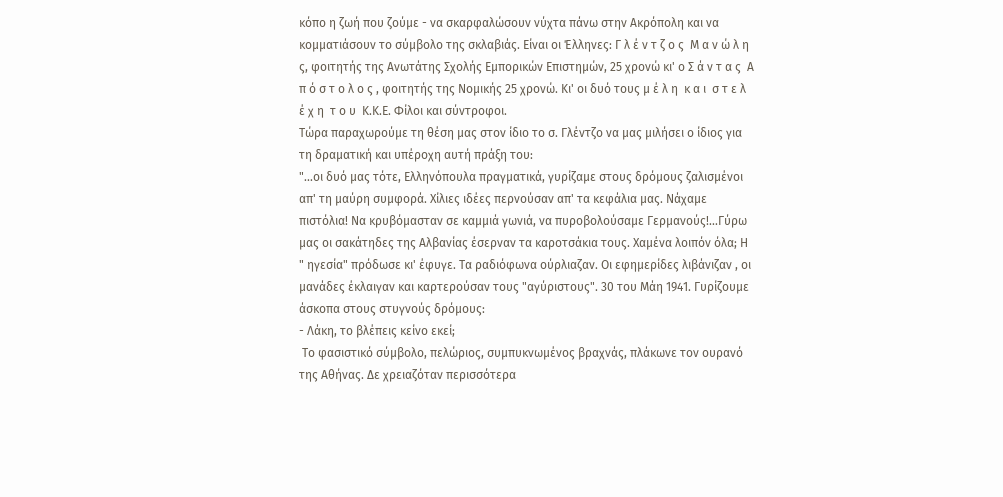κόπο η ζωή που ζούμε - να σκαρφαλώσουν νύχτα πάνω στην Ακρόπολη και να κομματιάσουν το σύμβολο της σκλαβιάς. Είναι οι Έλληνες: Γ λ έ ν τ ζ ο ς  Μ α ν ώ λ η ς, φοιτητής της Ανωτάτης Σχολής Εμπορικών Επιστημών, 25 χρονώ κι' ο Σ ά ν τ α ς  Α π ό σ τ ο λ ο ς , φοιτητής της Νομικής 25 χρονώ. Κι' οι δυό τους μ έ λ η  κ α ι  σ τ ε λ έ χ η  τ ο υ  Κ.Κ.Ε. Φίλοι και σύντροφοι.
Τώρα παραχωρούμε τη θέση μας στον ίδιο το σ. Γλέντζο να μας μιλήσει ο ίδιος για τη δραματική και υπέροχη αυτή πράξη του:
"...οι δυό μας τότε, Ελληνόπουλα πραγματικά, γυρίζαμε στους δρόμους ζαλισμένοι απ' τη μαύρη συμφορά. Χίλιες ιδέες περνούσαν απ' τα κεφάλια μας. Νάχαμε πιστόλια! Να κρυβόμασταν σε καμμιά γωνιά, να πυροβολούσαμε Γερμανούς!...Γύρω μας οι σακάτηδες της Αλβανίας έσερναν τα καροτσάκια τους. Χαμένα λοιπόν όλα; Η " ηγεσία" πρόδωσε κι' έφυγε. Τα ραδιόφωνα ούρλιαζαν. Οι εφημερίδες λιβάνιζαν , οι μανάδες έκλαιγαν και καρτερούσαν τους "αγύριστους". 30 του Μάη 1941. Γυρίζουμε άσκοπα στους στυγνούς δρόμους:
- Λάκη, το βλέπεις κείνο εκεί;
 Το φασιστικό σύμβολο, πελώριος, συμπυκνωμένος βραχνάς, πλάκωνε τον ουρανό της Αθήνας. Δε χρειαζόταν περισσότερα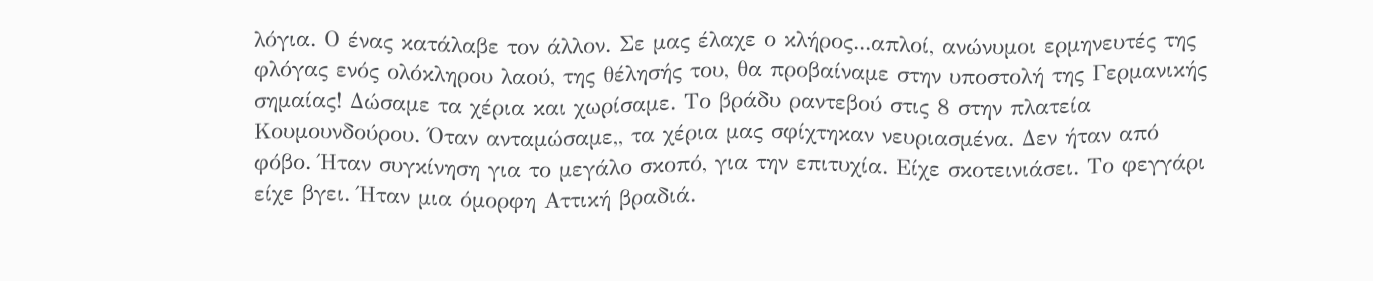λόγια. Ο ένας κατάλαβε τον άλλον. Σε μας έλαχε ο κλήρος...απλοί, ανώνυμοι ερμηνευτές της φλόγας ενός ολόκληρου λαού, της θέλησής του, θα προβαίναμε στην υποστολή της Γερμανικής σημαίας! Δώσαμε τα χέρια και χωρίσαμε. Το βράδυ ραντεβού στις 8 στην πλατεία Κουμουνδούρου. Όταν ανταμώσαμε,, τα χέρια μας σφίχτηκαν νευριασμένα. Δεν ήταν από φόβο. Ήταν συγκίνηση για το μεγάλο σκοπό, για την επιτυχία. Είχε σκοτεινιάσει. Το φεγγάρι είχε βγει. Ήταν μια όμορφη Αττική βραδιά.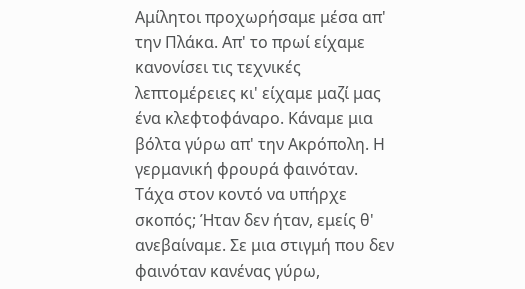Αμίλητοι προχωρήσαμε μέσα απ' την Πλάκα. Απ' το πρωί είχαμε κανονίσει τις τεχνικές λεπτομέρειες κι' είχαμε μαζί μας ένα κλεφτοφάναρο. Κάναμε μια βόλτα γύρω απ' την Ακρόπολη. Η γερμανική φρουρά φαινόταν. Τάχα στον κοντό να υπήρχε σκοπός; Ήταν δεν ήταν, εμείς θ' ανεβαίναμε. Σε μια στιγμή που δεν φαινόταν κανένας γύρω,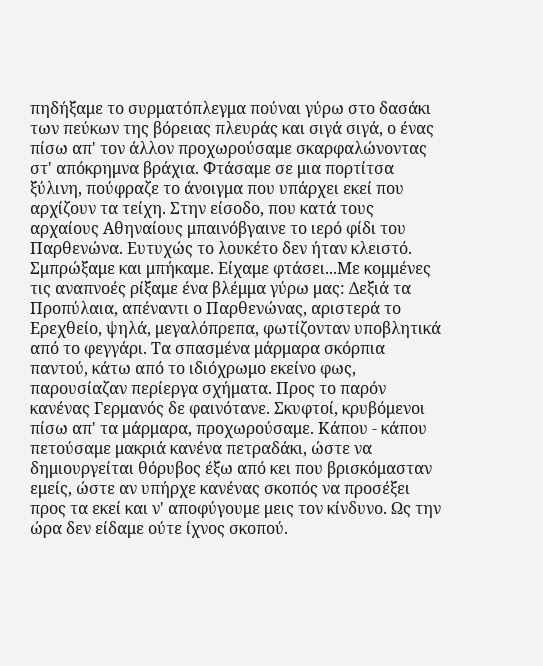πηδήξαμε το συρματόπλεγμα πούναι γύρω στο δασάκι των πεύκων της βόρειας πλευράς και σιγά σιγά, ο ένας πίσω απ' τον άλλον προχωρούσαμε σκαρφαλώνοντας στ' απόκρημνα βράχια. Φτάσαμε σε μια πορτίτσα ξύλινη, πούφραζε το άνοιγμα που υπάρχει εκεί που αρχίζουν τα τείχη. Στην είσοδο, που κατά τους αρχαίους Αθηναίους μπαινόβγαινε το ιερό φίδι του Παρθενώνα. Ευτυχώς το λουκέτο δεν ήταν κλειστό. Σμπρώξαμε και μπήκαμε. Είχαμε φτάσει...Με κομμένες τις αναπνοές ρίξαμε ένα βλέμμα γύρω μας: Δεξιά τα Προπύλαια, απέναντι ο Παρθενώνας, αριστερά το Ερεχθείο, ψηλά, μεγαλόπρεπα, φωτίζονταν υποβλητικά από το φεγγάρι. Τα σπασμένα μάρμαρα σκόρπια παντού, κάτω από το ιδιόχρωμο εκείνο φως, παρουσίαζαν περίεργα σχήματα. Προς το παρόν κανένας Γερμανός δε φαινότανε. Σκυφτοί, κρυβόμενοι πίσω απ' τα μάρμαρα, προχωρούσαμε. Κάπου - κάπου πετούσαμε μακριά κανένα πετραδάκι, ώστε να δημιουργείται θόρυβος έξω από κει που βρισκόμασταν εμείς, ώστε αν υπήρχε κανένας σκοπός να προσέξει προς τα εκεί και ν' αποφύγουμε μεις τον κίνδυνο. Ως την ώρα δεν είδαμε ούτε ίχνος σκοπού.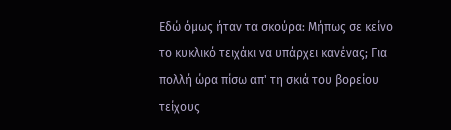Εδώ όμως ήταν τα σκούρα: Μήπως σε κείνο το κυκλικό τειχάκι να υπάρχει κανένας; Για πολλή ώρα πίσω απ' τη σκιά του βορείου τείχους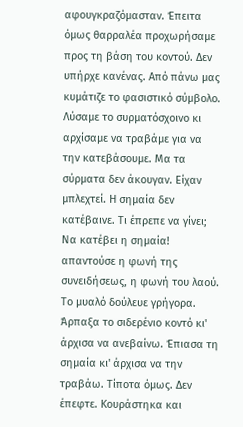αφουγκραζόμασταν. Έπειτα όμως θαρραλέα προχωρήσαμε προς τη βάση του κοντού. Δεν υπήρχε κανένας. Από πάνω μας κυμάτιζε το φασιστικό σύμβολο. Λύσαμε το συρματόσχοινο κι αρχίσαμε να τραβάμε για να την κατεβάσουμε. Μα τα σύρματα δεν άκουγαν. Είχαν μπλεχτεί. Η σημαία δεν κατέβαινε. Τι έπρεπε να γίνει; Να κατέβει η σημαία! απαντούσε η φωνή της συνειδήσεως, η φωνή του λαού. Το μυαλό δούλευε γρήγορα. Άρπαξα το σιδερένιο κοντό κι' άρχισα να ανεβαίνω. Έπιασα τη σημαία κι' άρχισα να την τραβάω. Τίποτα όμως. Δεν έπεφτε. Κουράστηκα και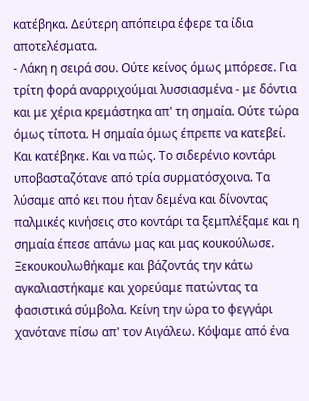κατέβηκα. Δεύτερη απόπειρα έφερε τα ίδια αποτελέσματα.
- Λάκη η σειρά σου. Ούτε κείνος όμως μπόρεσε. Για τρίτη φορά αναρριχούμαι λυσσιασμένα - με δόντια και με χέρια κρεμάστηκα απ' τη σημαία. Ούτε τώρα όμως τίποτα. Η σημαία όμως έπρεπε να κατεβεί. Και κατέβηκε. Και να πώς. Το σιδερένιο κοντάρι υποβασταζότανε από τρία συρματόσχοινα. Τα λύσαμε από κει που ήταν δεμένα και δίνοντας παλμικές κινήσεις στο κοντάρι τα ξεμπλέξαμε και η σημαία έπεσε απάνω μας και μας κουκούλωσε. Ξεκουκουλωθήκαμε και βάζοντάς την κάτω αγκαλιαστήκαμε και χορεύαμε πατώντας τα φασιστικά σύμβολα. Κείνη την ώρα το φεγγάρι χανότανε πίσω απ' τον Αιγάλεω. Κόψαμε από ένα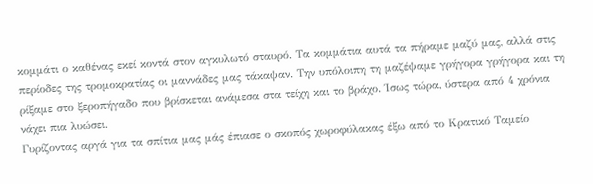κομμάτι ο καθένας εκεί κοντά στον αγκυλωτό σταυρό. Τα κομμάτια αυτά τα πήραμε μαζύ μας, αλλά στις περίοδες της τρομοκρατίας οι μαννάδες μας τάκαψαν. Την υπόλοιπη τη μαζέψαμε γρήγορα γρήγορα και τη ρίξαμε στο ξεροπήγαδο που βρίσκεται ανάμεσα στα τείχη και το βράχο. Ίσως τώρα, ύστερα από 4 χρόνια νάχει πια λυώσει.
Γυρίζοντας αργά για τα σπίτια μας μάς έπιασε ο σκοπός χωροφύλακας έξω από το Κρατικό Ταμείο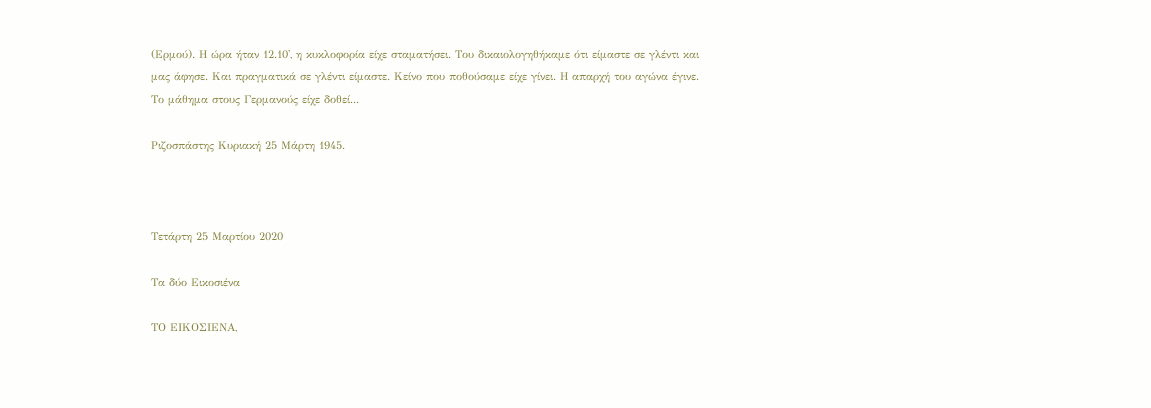(Ερμού). Η ώρα ήταν 12.10', η κυκλοφορία είχε σταματήσει. Του δικαιολογηθήκαμε ότι είμαστε σε γλέντι και μας άφησε. Και πραγματικά σε γλέντι είμαστε. Κείνο που ποθούσαμε είχε γίνει. Η απαρχή του αγώνα έγινε. Το μάθημα στους Γερμανούς είχε δοθεί...

Ριζοσπάστης Κυριακή 25 Μάρτη 1945.



Τετάρτη 25 Μαρτίου 2020

Τα δύο Εικοσιένα

ΤΟ ΕΙΚΟΣΙΕΝΑ,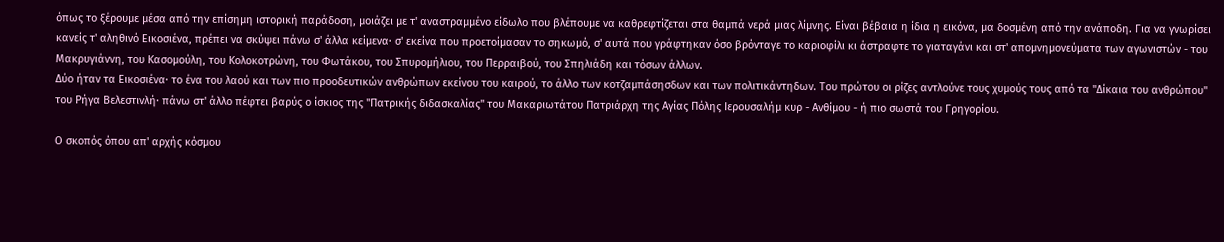όπως το ξέρουμε μέσα από την επίσημη ιστορική παράδοση, μοιάζει με τ' αναστραμμένο είδωλο που βλέπουμε να καθρεφτίζεται στα θαμπά νερά μιας λίμνης. Είναι βέβαια η ίδια η εικόνα, μα δοσμένη από την ανάποδη. Για να γνωρίσει κανείς τ' αληθινό Εικοσιένα, πρέπει να σκύψει πάνω σ' άλλα κείμενα· σ' εκείνα που προετοίμασαν το σηκωμό, σ' αυτά που γράφτηκαν όσο βρόνταγε το καριοφίλι κι άστραφτε το γιαταγάνι και στ' απομνημονεύματα των αγωνιστών - του Μακρυγιάννη, του Κασομούλη, του Κολοκοτρώνη, του Φωτάκου, του Σπυρομήλιου, του Περραιβού, του Σπηλιάδη και τόσων άλλων.
Δύο ήταν τα Εικοσιένα· το ένα του λαού και των πιο προοδευτικών ανθρώπων εκείνου του καιρού, το άλλο των κοτζαμπάσησδων και των πολιτικάντηδων. Του πρώτου οι ρίζες αντλούνε τους χυμούς τους από τα "Δίκαια του ανθρώπου" του Ρήγα Βελεστινλή· πάνω στ' άλλο πέφτει βαρύς ο ίσκιος της "Πατρικής διδασκαλίας" του Μακαριωτάτου Πατριάρχη της Αγίας Πόλης Ιερουσαλήμ κυρ - Ανθίμου - ή πιο σωστά του Γρηγορίου.

Ο σκοπός όπου απ' αρχής κόσμου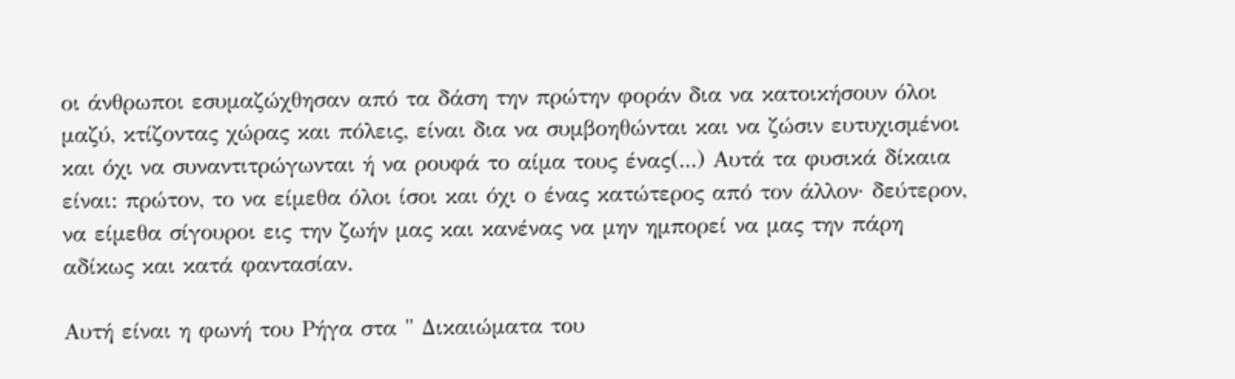οι άνθρωποι εσυμαζώχθησαν από τα δάση την πρώτην φοράν δια να κατοικήσουν όλοι μαζύ, κτίζοντας χώρας και πόλεις, είναι δια να συμβοηθώνται και να ζώσιν ευτυχισμένοι και όχι να συναντιτρώγωνται ή να ρουφά το αίμα τους ένας(...) Αυτά τα φυσικά δίκαια είναι: πρώτον, το να είμεθα όλοι ίσοι και όχι ο ένας κατώτερος από τον άλλον· δεύτερον, να είμεθα σίγουροι εις την ζωήν μας και κανένας να μην ημπορεί να μας την πάρη αδίκως και κατά φαντασίαν.

Αυτή είναι η φωνή του Ρήγα στα " Δικαιώματα του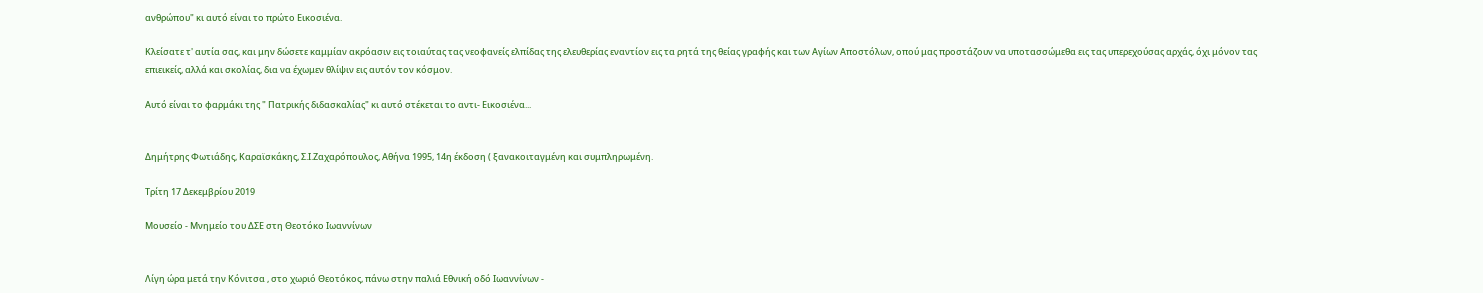ανθρώπου" κι αυτό είναι το πρώτο Εικοσιένα.

Κλείσατε τ' αυτία σας, και μην δώσετε καμμίαν ακρόασιν εις τοιαύτας τας νεοφανείς ελπίδας της ελευθερίας εναντίον εις τα ρητά της θείας γραφής και των Αγίων Αποστόλων, οπού μας προστάζουν να υποτασσώμεθα εις τας υπερεχούσας αρχάς, όχι μόνον τας επιεικείς, αλλά και σκολίας, δια να έχωμεν θλίψιν εις αυτόν τον κόσμον.

Αυτό είναι το φαρμάκι της " Πατρικής διδασκαλίας" κι αυτό στέκεται το αντι- Εικοσιένα...


Δημήτρης Φωτιάδης, Καραϊσκάκης, Σ.Ι.Ζαχαρόπουλος, Αθήνα 1995, 14η έκδοση ( ξανακοιταγμένη και συμπληρωμένη.

Τρίτη 17 Δεκεμβρίου 2019

Μουσείο - Μνημείο του ΔΣΕ στη Θεοτόκο Ιωαννίνων


Λίγη ώρα μετά την Κόνιτσα , στο χωριό Θεοτόκος, πάνω στην παλιά Εθνική οδό Ιωαννίνων -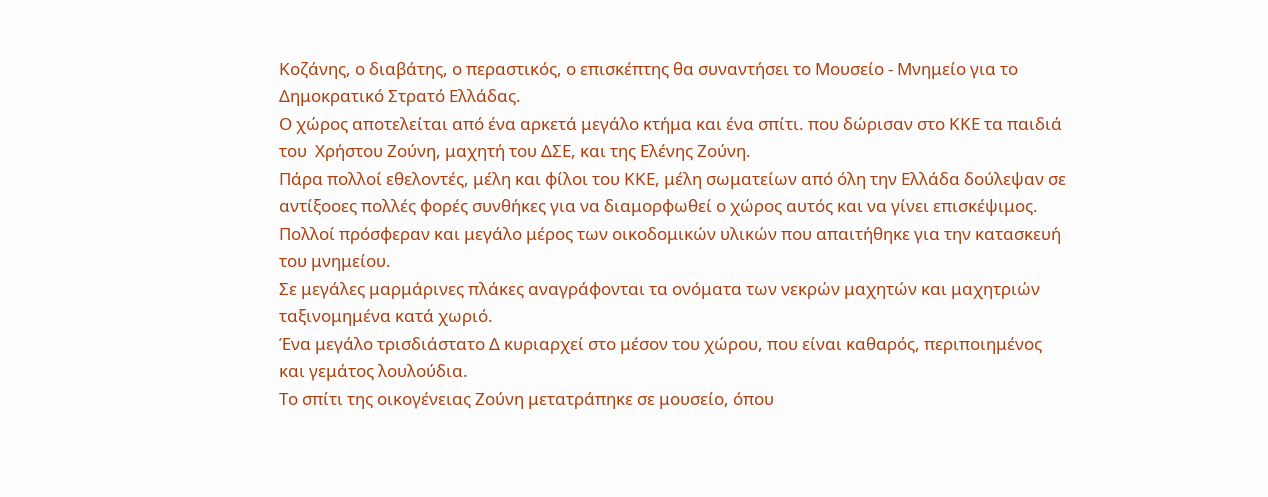Κοζάνης, ο διαβάτης, ο περαστικός, ο επισκέπτης θα συναντήσει το Μουσείο - Μνημείο για το Δημοκρατικό Στρατό Ελλάδας.
Ο χώρος αποτελείται από ένα αρκετά μεγάλο κτήμα και ένα σπίτι. που δώρισαν στο ΚΚΕ τα παιδιά του  Χρήστου Ζούνη, μαχητή του ΔΣΕ, και της Ελένης Ζούνη.
Πάρα πολλοί εθελοντές, μέλη και φίλοι του ΚΚΕ, μέλη σωματείων από όλη την Ελλάδα δούλεψαν σε αντίξοοες πολλές φορές συνθήκες για να διαμορφωθεί ο χώρος αυτός και να γίνει επισκέψιμος. Πολλοί πρόσφεραν και μεγάλο μέρος των οικοδομικών υλικών που απαιτήθηκε για την κατασκευή του μνημείου.
Σε μεγάλες μαρμάρινες πλάκες αναγράφονται τα ονόματα των νεκρών μαχητών και μαχητριών ταξινομημένα κατά χωριό.
Ένα μεγάλο τρισδιάστατο Δ κυριαρχεί στο μέσον του χώρου, που είναι καθαρός, περιποιημένος και γεμάτος λουλούδια.
Το σπίτι της οικογένειας Ζούνη μετατράπηκε σε μουσείο, όπου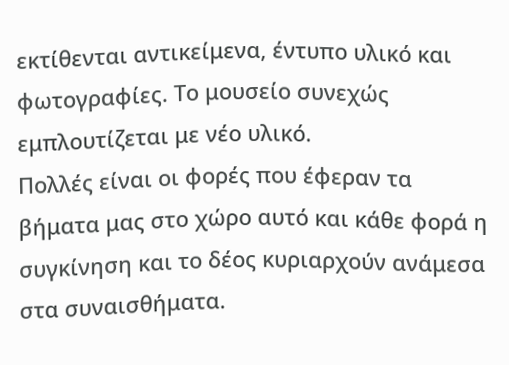εκτίθενται αντικείμενα, έντυπο υλικό και φωτογραφίες. Το μουσείο συνεχώς εμπλουτίζεται με νέο υλικό.
Πολλές είναι οι φορές που έφεραν τα βήματα μας στο χώρο αυτό και κάθε φορά η συγκίνηση και το δέος κυριαρχούν ανάμεσα στα συναισθήματα.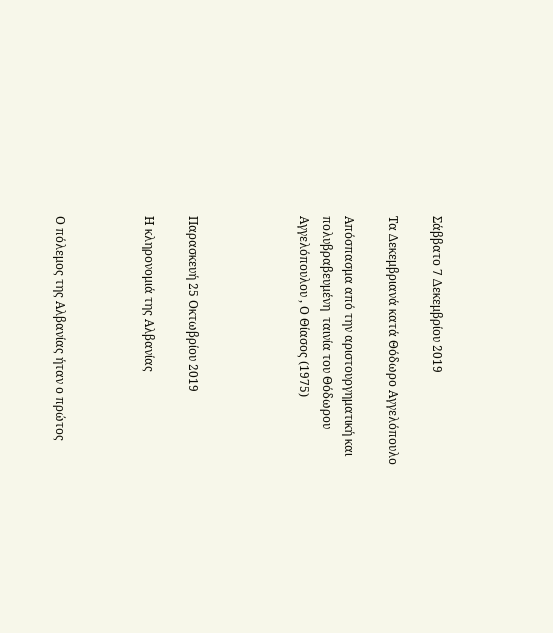Σάββατο 7 Δεκεμβρίου 2019

Τα Δεκεμβριανά κατά Θόδωρο Αγγελόπουλο

Απόσπασμα από την αριστουργηματική και πολυβραβευμένη  ταινία του Θόδωρου Αγγελόπουλου , Ο Θίασος (1975)




Παρασκευή 25 Οκτωβρίου 2019

Η κληρονομιά της Αλβανίας



Ο πόλεμος της Αλβανίας ήταν ο πρώτος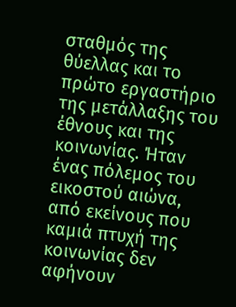σταθμός της θύελλας και το πρώτο εργαστήριο της μετάλλαξης του έθνους και της κοινωνίας. Ήταν ένας πόλεμος του εικοστού αιώνα, από εκείνους που καμιά πτυχή της κοινωνίας δεν αφήνουν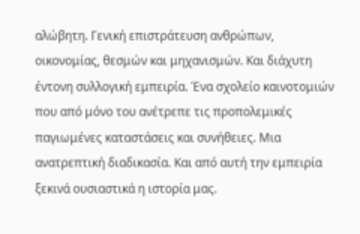αλώβητη. Γενική επιστράτευση ανθρώπων, οικονομίας, θεσμών και μηχανισμών. Και διάχυτη έντονη συλλογική εμπειρία. Ένα σχολείο καινοτομιών που από μόνο του ανέτρεπε τις προπολεμικές παγιωμένες καταστάσεις και συνήθειες. Μια ανατρεπτική διαδικασία. Και από αυτή την εμπειρία ξεκινά ουσιαστικά η ιστορία μας.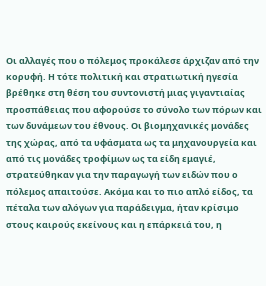Οι αλλαγές που ο πόλεμος προκάλεσε άρχιζαν από την κορυφή. Η τότε πολιτική και στρατιωτική ηγεσία βρέθηκε στη θέση του συντονιστή μιας γιγαντιαίας προσπάθειας που αφορούσε το σύνολο των πόρων και των δυνάμεων του έθνους. Οι βιομηχανικές μονάδες της χώρας, από τα υφάσματα ως τα μηχανουργεία και από τις μονάδες τροφίμων ως τα είδη εμαγιέ, στρατεύθηκαν για την παραγωγή των ειδών που ο πόλεμος απαιτούσε. Ακόμα και το πιο απλό είδος, τα πέταλα των αλόγων για παράδειγμα, ήταν κρίσιμο στους καιρούς εκείνους και η επάρκειά του, η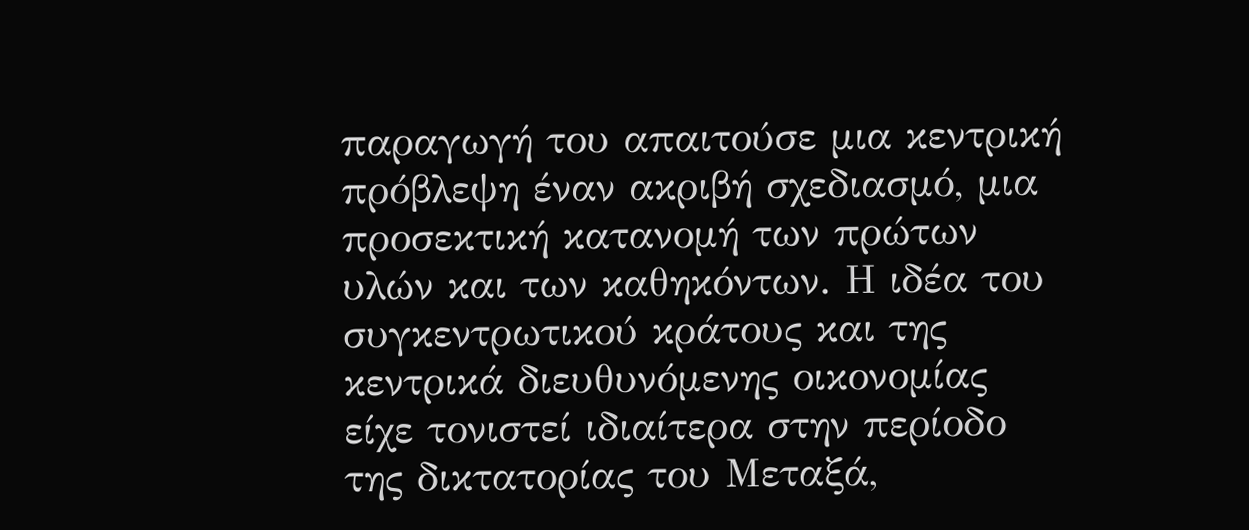παραγωγή του απαιτούσε μια κεντρική πρόβλεψη έναν ακριβή σχεδιασμό, μια προσεκτική κατανομή των πρώτων υλών και των καθηκόντων. Η ιδέα του συγκεντρωτικού κράτους και της κεντρικά διευθυνόμενης οικονομίας είχε τονιστεί ιδιαίτερα στην περίοδο της δικτατορίας του Μεταξά,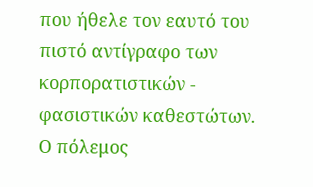που ήθελε τον εαυτό του πιστό αντίγραφο των κορπορατιστικών - φασιστικών καθεστώτων. Ο πόλεμος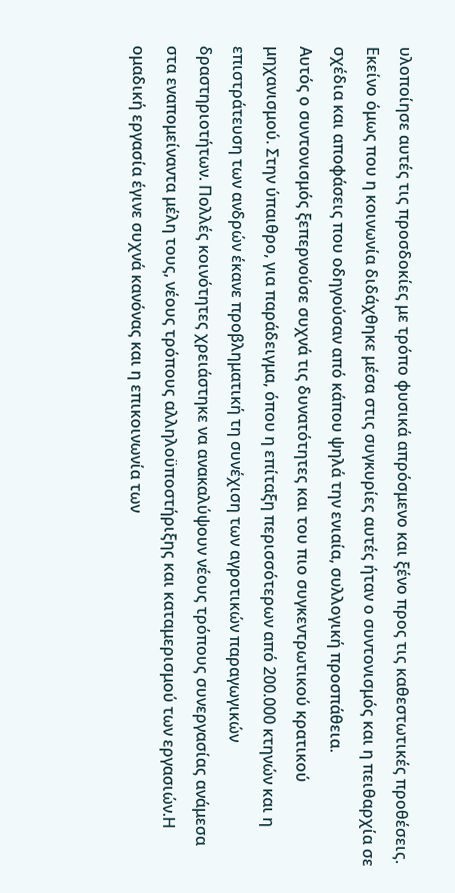υλοποίησε αυτές τις προσδοκίες με τρόπο φυσικά απρόσμενο και ξένο προς τις καθεστωτικές προθέσεις. Εκείνο όμως που η κοινωνία διδάχθηκε μέσα στις συγκυρίες αυτές ήταν ο συντονισμός και η πειθαρχία σε σχέδια και αποφάσεις που οδηγούσαν από κάπου ψηλά την ενιαία, συλλογική προσπάθεια.
Αυτός ο συντονισμός ξεπερνούσε συχνά τις δυνατότητες και του πιο συγκεντρωτικού κρατικού μηχανισμού. Στην ύπαιθρο, για παράδειγμα, όπου η επίταξη περισσότερων από 200.000 κτηνών και η επιστράτευση των ανδρών έκανε προβληματική τη συνέχιση των αγροτικών παραγωγικών δραστηριοτήτων. Πολλές κοινότητες χρειάστηκε να ανακαλύψουν νέους τρόπους συνεργασίας ανάμεσα στα εναπομείναντα μέλη τους, νέους τρόπους αλληλοϋποστήριξης και καταμερισμού των εργασιών.Η ομαδική εργασία έγινε συχνά κανόνας και η επικοινωνία των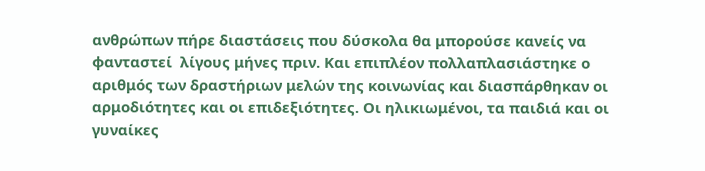ανθρώπων πήρε διαστάσεις που δύσκολα θα μπορούσε κανείς να φανταστεί  λίγους μήνες πριν. Και επιπλέον πολλαπλασιάστηκε ο αριθμός των δραστήριων μελών της κοινωνίας και διασπάρθηκαν οι αρμοδιότητες και οι επιδεξιότητες. Οι ηλικιωμένοι, τα παιδιά και οι γυναίκες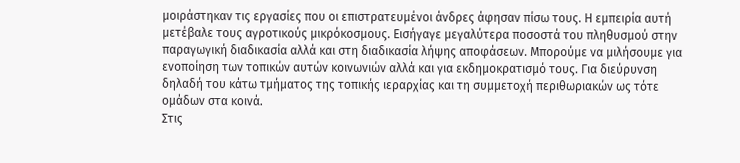μοιράστηκαν τις εργασίες που οι επιστρατευμένοι άνδρες άφησαν πίσω τους. Η εμπειρία αυτή μετέβαλε τους αγροτικούς μικρόκοσμους. Εισήγαγε μεγαλύτερα ποσοστά του πληθυσμού στην παραγωγική διαδικασία αλλά και στη διαδικασία λήψης αποφάσεων. Μπορούμε να μιλήσουμε για ενοποίηση των τοπικών αυτών κοινωνιών αλλά και για εκδημοκρατισμό τους. Για διεύρυνση δηλαδή του κάτω τμήματος της τοπικής ιεραρχίας και τη συμμετοχή περιθωριακών ως τότε ομάδων στα κοινά.
Στις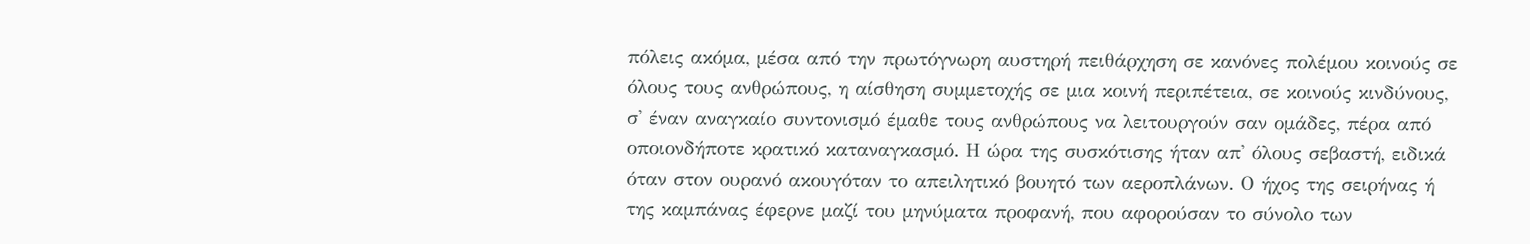πόλεις ακόμα, μέσα από την πρωτόγνωρη αυστηρή πειθάρχηση σε κανόνες πολέμου κοινούς σε όλους τους ανθρώπους, η αίσθηση συμμετοχής σε μια κοινή περιπέτεια, σε κοινούς κινδύνους, σ' έναν αναγκαίο συντονισμό έμαθε τους ανθρώπους να λειτουργούν σαν ομάδες, πέρα από οποιονδήποτε κρατικό καταναγκασμό. Η ώρα της συσκότισης ήταν απ' όλους σεβαστή, ειδικά όταν στον ουρανό ακουγόταν το απειλητικό βουητό των αεροπλάνων. Ο ήχος της σειρήνας ή της καμπάνας έφερνε μαζί του μηνύματα προφανή, που αφορούσαν το σύνολο των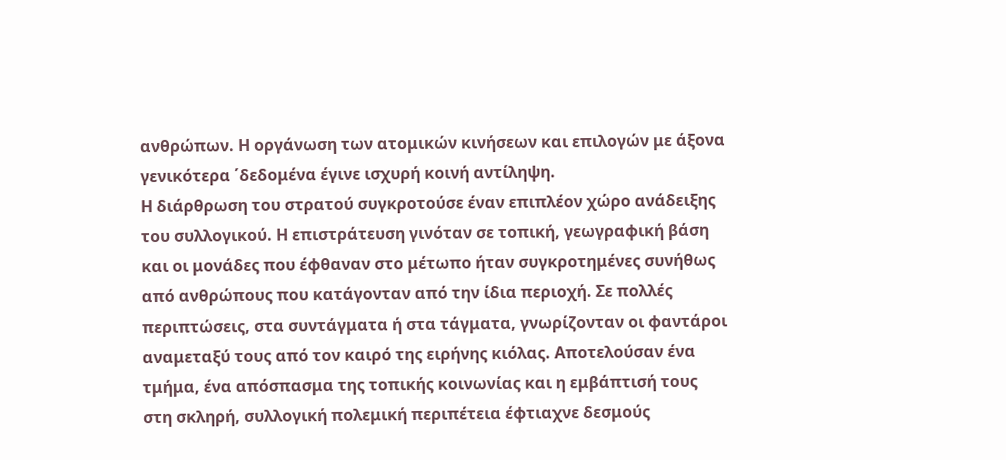ανθρώπων. Η οργάνωση των ατομικών κινήσεων και επιλογών με άξονα γενικότερα ΄δεδομένα έγινε ισχυρή κοινή αντίληψη.
Η διάρθρωση του στρατού συγκροτούσε έναν επιπλέον χώρο ανάδειξης του συλλογικού. Η επιστράτευση γινόταν σε τοπική, γεωγραφική βάση και οι μονάδες που έφθαναν στο μέτωπο ήταν συγκροτημένες συνήθως από ανθρώπους που κατάγονταν από την ίδια περιοχή. Σε πολλές περιπτώσεις, στα συντάγματα ή στα τάγματα, γνωρίζονταν οι φαντάροι αναμεταξύ τους από τον καιρό της ειρήνης κιόλας. Αποτελούσαν ένα τμήμα, ένα απόσπασμα της τοπικής κοινωνίας και η εμβάπτισή τους στη σκληρή, συλλογική πολεμική περιπέτεια έφτιαχνε δεσμούς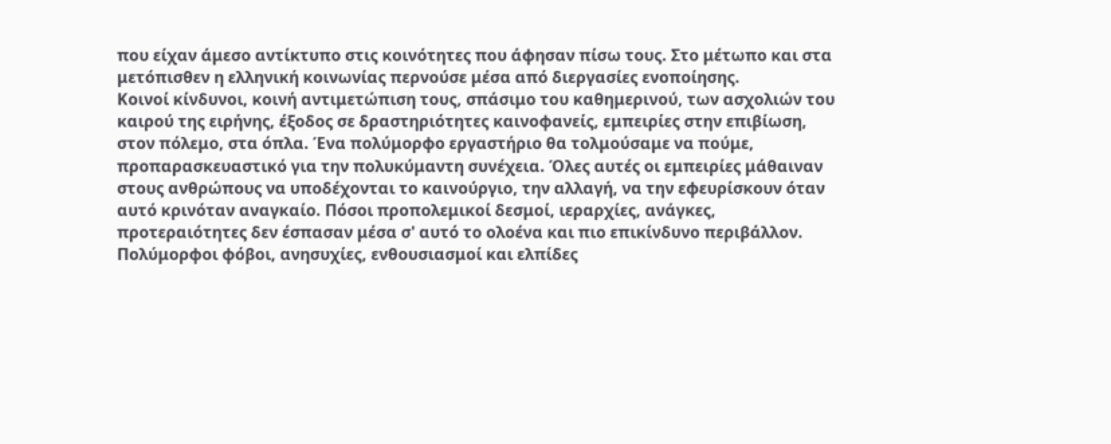που είχαν άμεσο αντίκτυπο στις κοινότητες που άφησαν πίσω τους. Στο μέτωπο και στα μετόπισθεν η ελληνική κοινωνίας περνούσε μέσα από διεργασίες ενοποίησης.
Κοινοί κίνδυνοι, κοινή αντιμετώπιση τους, σπάσιμο του καθημερινού, των ασχολιών του καιρού της ειρήνης, έξοδος σε δραστηριότητες καινοφανείς, εμπειρίες στην επιβίωση, στον πόλεμο, στα όπλα. Ένα πολύμορφο εργαστήριο θα τολμούσαμε να πούμε, προπαρασκευαστικό για την πολυκύμαντη συνέχεια. Όλες αυτές οι εμπειρίες μάθαιναν στους ανθρώπους να υποδέχονται το καινούργιο, την αλλαγή, να την εφευρίσκουν όταν αυτό κρινόταν αναγκαίο. Πόσοι προπολεμικοί δεσμοί, ιεραρχίες, ανάγκες, προτεραιότητες δεν έσπασαν μέσα σ' αυτό το ολοένα και πιο επικίνδυνο περιβάλλον. Πολύμορφοι φόβοι, ανησυχίες, ενθουσιασμοί και ελπίδες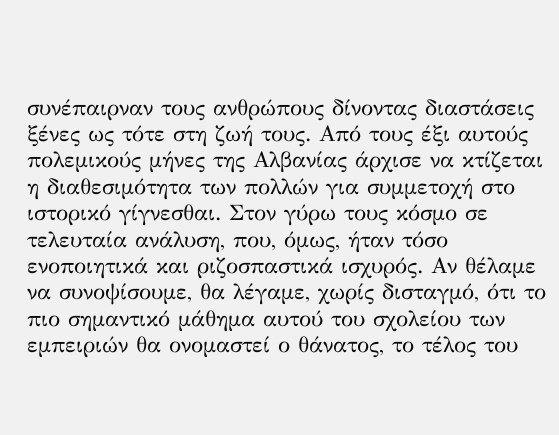συνέπαιρναν τους ανθρώπους δίνοντας διαστάσεις  ξένες ως τότε στη ζωή τους. Από τους έξι αυτούς πολεμικούς μήνες της Αλβανίας άρχισε να κτίζεται η διαθεσιμότητα των πολλών για συμμετοχή στο ιστορικό γίγνεσθαι. Στον γύρω τους κόσμο σε τελευταία ανάλυση, που, όμως, ήταν τόσο ενοποιητικά και ριζοσπαστικά ισχυρός. Αν θέλαμε να συνοψίσουμε, θα λέγαμε, χωρίς δισταγμό, ότι το πιο σημαντικό μάθημα αυτού του σχολείου των εμπειριών θα ονομαστεί ο θάνατος, το τέλος του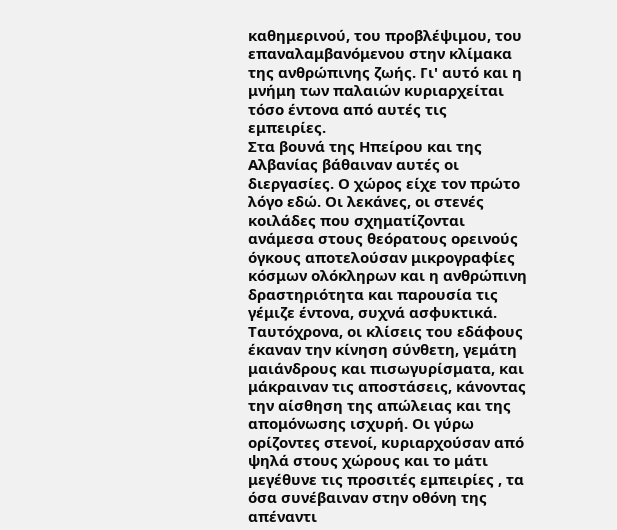καθημερινού, του προβλέψιμου, του επαναλαμβανόμενου στην κλίμακα της ανθρώπινης ζωής. Γι' αυτό και η μνήμη των παλαιών κυριαρχείται τόσο έντονα από αυτές τις εμπειρίες.
Στα βουνά της Ηπείρου και της Αλβανίας βάθαιναν αυτές οι διεργασίες. Ο χώρος είχε τον πρώτο λόγο εδώ. Οι λεκάνες, οι στενές κοιλάδες που σχηματίζονται ανάμεσα στους θεόρατους ορεινούς όγκους αποτελούσαν μικρογραφίες κόσμων ολόκληρων και η ανθρώπινη δραστηριότητα και παρουσία τις γέμιζε έντονα, συχνά ασφυκτικά. Ταυτόχρονα, οι κλίσεις του εδάφους έκαναν την κίνηση σύνθετη, γεμάτη μαιάνδρους και πισωγυρίσματα, και μάκραιναν τις αποστάσεις, κάνοντας την αίσθηση της απώλειας και της απομόνωσης ισχυρή. Οι γύρω ορίζοντες στενοί, κυριαρχούσαν από ψηλά στους χώρους και το μάτι μεγέθυνε τις προσιτές εμπειρίες , τα όσα συνέβαιναν στην οθόνη της απέναντι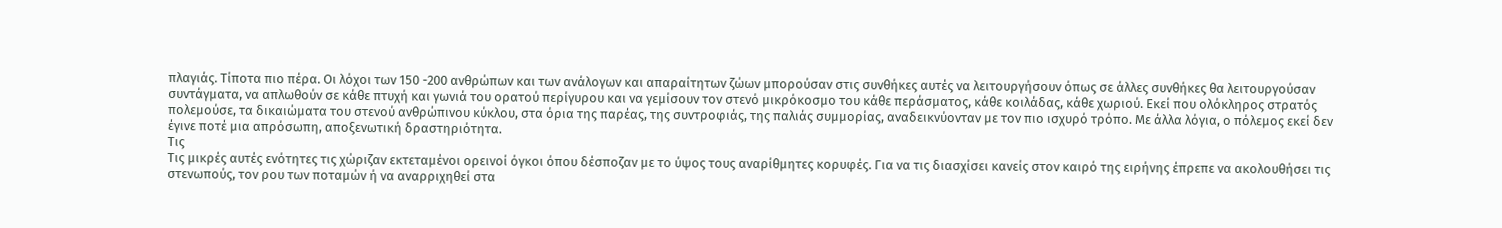πλαγιάς. Τίποτα πιο πέρα. Οι λόχοι των 150 -200 ανθρώπων και των ανάλογων και απαραίτητων ζώων μπορούσαν στις συνθήκες αυτές να λειτουργήσουν όπως σε άλλες συνθήκες θα λειτουργούσαν συντάγματα, να απλωθούν σε κάθε πτυχή και γωνιά του ορατού περίγυρου και να γεμίσουν τον στενό μικρόκοσμο του κάθε περάσματος, κάθε κοιλάδας, κάθε χωριού. Εκεί που ολόκληρος στρατός πολεμούσε, τα δικαιώματα του στενού ανθρώπινου κύκλου, στα όρια της παρέας, της συντροφιάς, της παλιάς συμμορίας, αναδεικνύονταν με τον πιο ισχυρό τρόπο. Με άλλα λόγια, ο πόλεμος εκεί δεν έγινε ποτέ μια απρόσωπη, αποξενωτική δραστηριότητα.
Τις
Τις μικρές αυτές ενότητες τις χώριζαν εκτεταμένοι ορεινοί όγκοι όπου δέσποζαν με το ύψος τους αναρίθμητες κορυφές. Για να τις διασχίσει κανείς στον καιρό της ειρήνης έπρεπε να ακολουθήσει τις στενωπούς, τον ρου των ποταμών ή να αναρριχηθεί στα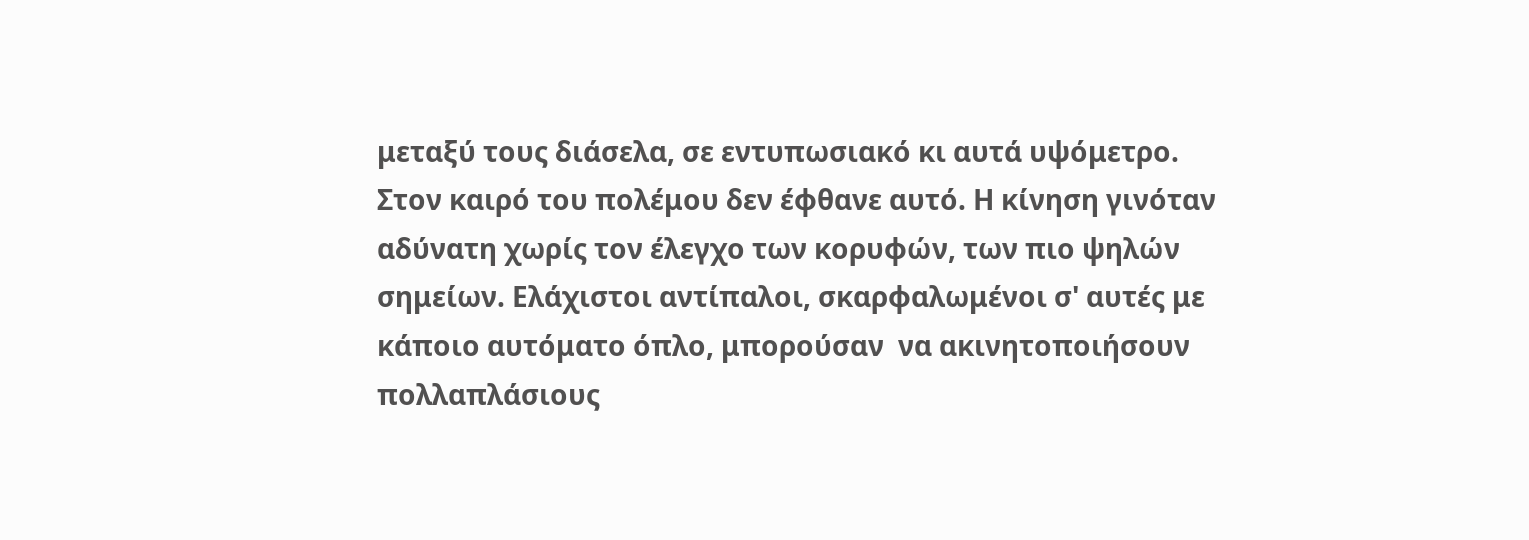μεταξύ τους διάσελα, σε εντυπωσιακό κι αυτά υψόμετρο. Στον καιρό του πολέμου δεν έφθανε αυτό. Η κίνηση γινόταν αδύνατη χωρίς τον έλεγχο των κορυφών, των πιο ψηλών σημείων. Ελάχιστοι αντίπαλοι, σκαρφαλωμένοι σ' αυτές με κάποιο αυτόματο όπλο, μπορούσαν  να ακινητοποιήσουν πολλαπλάσιους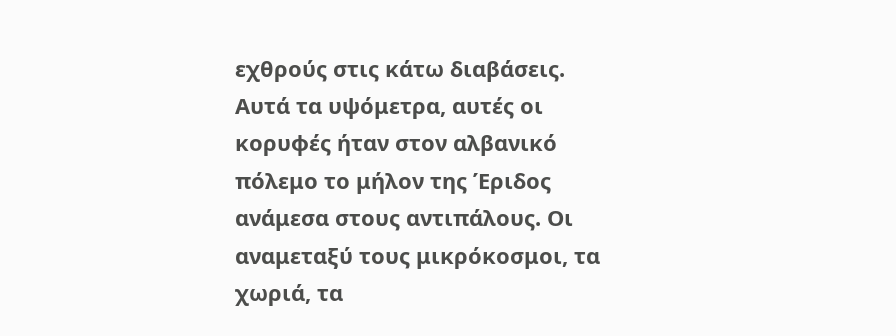εχθρούς στις κάτω διαβάσεις. Αυτά τα υψόμετρα, αυτές οι κορυφές ήταν στον αλβανικό πόλεμο το μήλον της Έριδος ανάμεσα στους αντιπάλους. Οι αναμεταξύ τους μικρόκοσμοι, τα χωριά, τα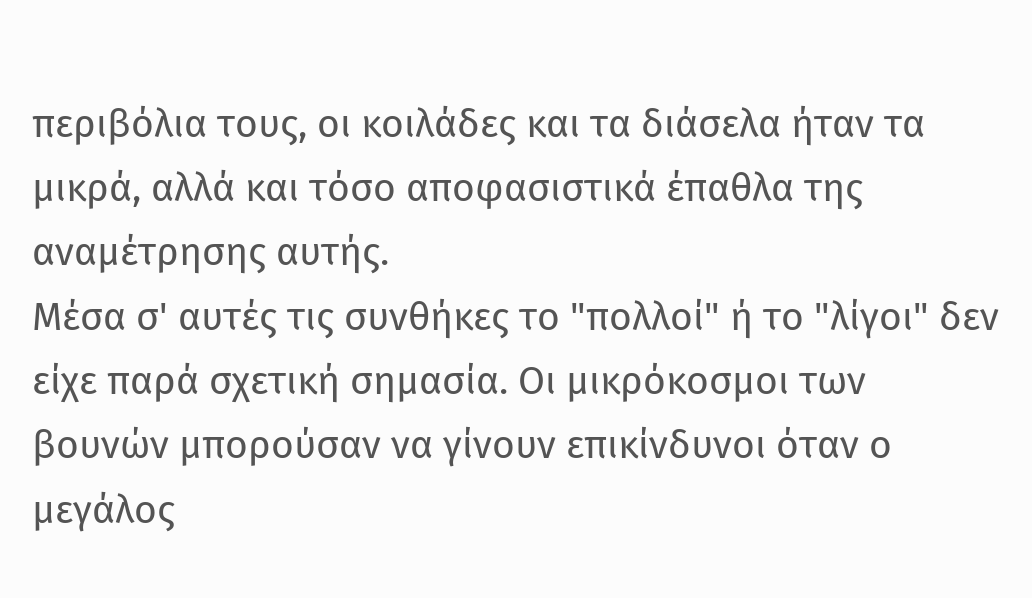περιβόλια τους, οι κοιλάδες και τα διάσελα ήταν τα μικρά, αλλά και τόσο αποφασιστικά έπαθλα της αναμέτρησης αυτής.
Μέσα σ' αυτές τις συνθήκες το "πολλοί" ή το "λίγοι" δεν είχε παρά σχετική σημασία. Οι μικρόκοσμοι των βουνών μπορούσαν να γίνουν επικίνδυνοι όταν ο μεγάλος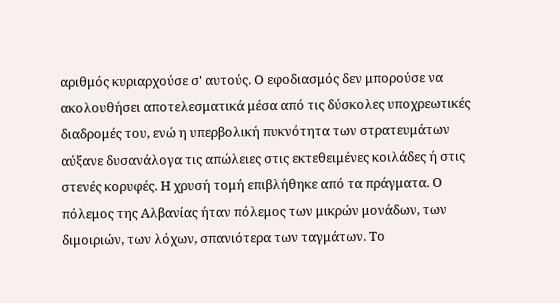αριθμός κυριαρχούσε σ' αυτούς. Ο εφοδιασμός δεν μπορούσε να ακολουθήσει αποτελεσματικά μέσα από τις δύσκολες υποχρεωτικές διαδρομές του, ενώ η υπερβολική πυκνότητα των στρατευμάτων αύξανε δυσανάλογα τις απώλειες στις εκτεθειμένες κοιλάδες ή στις στενές κορυφές. Η χρυσή τομή επιβλήθηκε από τα πράγματα. Ο πόλεμος της Αλβανίας ήταν πόλεμος των μικρών μονάδων, των διμοιριών, των λόχων, σπανιότερα των ταγμάτων. Το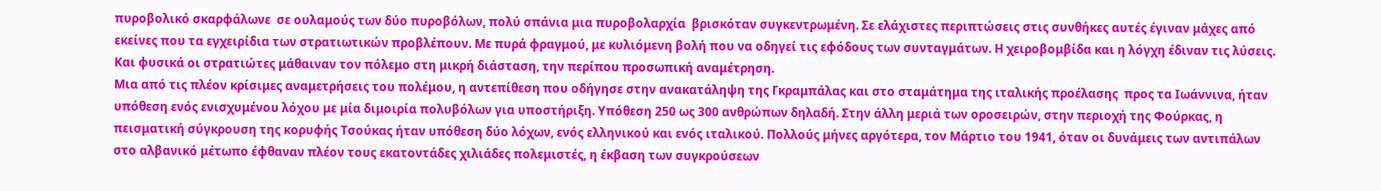πυροβολικό σκαρφάλωνε  σε ουλαμούς των δύο πυροβόλων, πολύ σπάνια μια πυροβολαρχία  βρισκόταν συγκεντρωμένη. Σε ελάχιστες περιπτώσεις στις συνθήκες αυτές έγιναν μάχες από εκείνες που τα εγχειρίδια των στρατιωτικών προβλέπουν. Με πυρά φραγμού, με κυλιόμενη βολή που να οδηγεί τις εφόδους των συνταγμάτων. Η χειροβομβίδα και η λόγχη έδιναν τις λύσεις. Και φυσικά οι στρατιώτες μάθαιναν τον πόλεμο στη μικρή διάσταση, την περίπου προσωπική αναμέτρηση.
Μια από τις πλέον κρίσιμες αναμετρήσεις του πολέμου, η αντεπίθεση που οδήγησε στην ανακατάληψη της Γκραμπάλας και στο σταμάτημα της ιταλικής προέλασης  προς τα Ιωάννινα, ήταν υπόθεση ενός ενισχυμένου λόχου με μία διμοιρία πολυβόλων για υποστήριξη. Υπόθεση 250 ως 300 ανθρώπων δηλαδή. Στην άλλη μεριά των οροσειρών, στην περιοχή της Φούρκας, η πεισματική σύγκρουση της κορυφής Τσούκας ήταν υπόθεση δύο λόχων, ενός ελληνικού και ενός ιταλικού. Πολλούς μήνες αργότερα, τον Μάρτιο του 1941, όταν οι δυνάμεις των αντιπάλων στο αλβανικό μέτωπο έφθαναν πλέον τους εκατοντάδες χιλιάδες πολεμιστές, η έκβαση των συγκρούσεων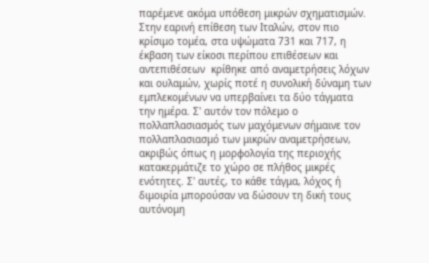παρέμενε ακόμα υπόθεση μικρών σχηματισμών. Στην εαρινή επίθεση των Ιταλών, στον πιο κρίσιμο τομέα, στα υψώματα 731 και 717, η έκβαση των είκοσι περίπου επιθέσεων και αντεπιθέσεων  κρίθηκε από αναμετρήσεις λόχων και ουλαμών, χωρίς ποτέ η συνολική δύναμη των εμπλεκομένων να υπερβαίνει τα δύο τάγματα την ημέρα. Σ' αυτόν τον πόλεμο ο πολλαπλασιασμός των μαχόμενων σήμαινε τον πολλαπλασιασμό των μικρών αναμετρήσεων, ακριβώς όπως η μορφολογία της περιοχής κατακερμάτιζε το χώρο σε πλήθος μικρές ενότητες. Σ' αυτές, το κάθε τάγμα, λόχος ή διμοιρία μπορούσαν να δώσουν τη δική τους αυτόνομη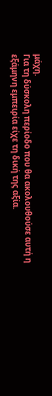μάχη.
Για τη δύσκολη περίοδο που θα ακολουθούσε αυτή η εξάμηνη εμπειρία είχε τη δική της αξία.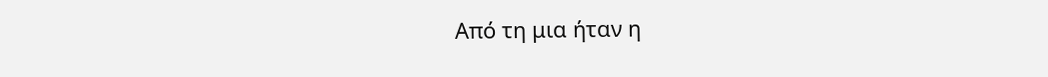Από τη μια ήταν η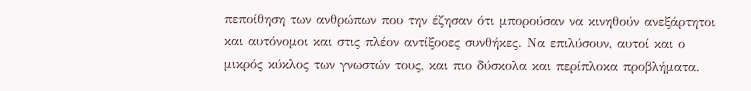πεποίθηση των ανθρώπων που την έζησαν ότι μπορούσαν να κινηθούν ανεξάρτητοι και αυτόνομοι και στις πλέον αντίξοοες συνθήκες. Να επιλύσουν, αυτοί και ο μικρός κύκλος των γνωστών τους, και πιο δύσκολα και περίπλοκα προβλήματα.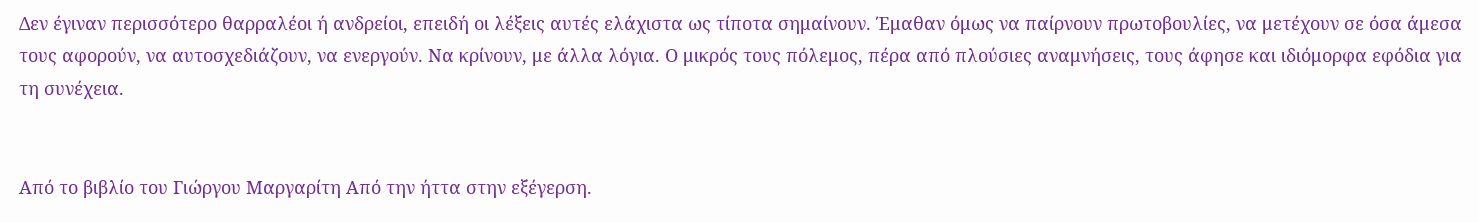Δεν έγιναν περισσότερο θαρραλέοι ή ανδρείοι, επειδή οι λέξεις αυτές ελάχιστα ως τίποτα σημαίνουν. Έμαθαν όμως να παίρνουν πρωτοβουλίες, να μετέχουν σε όσα άμεσα τους αφορούν, να αυτοσχεδιάζουν, να ενεργούν. Να κρίνουν, με άλλα λόγια. Ο μικρός τους πόλεμος, πέρα από πλούσιες αναμνήσεις, τους άφησε και ιδιόμορφα εφόδια για τη συνέχεια.


Από το βιβλίο του Γιώργου Μαργαρίτη Από την ήττα στην εξέγερση.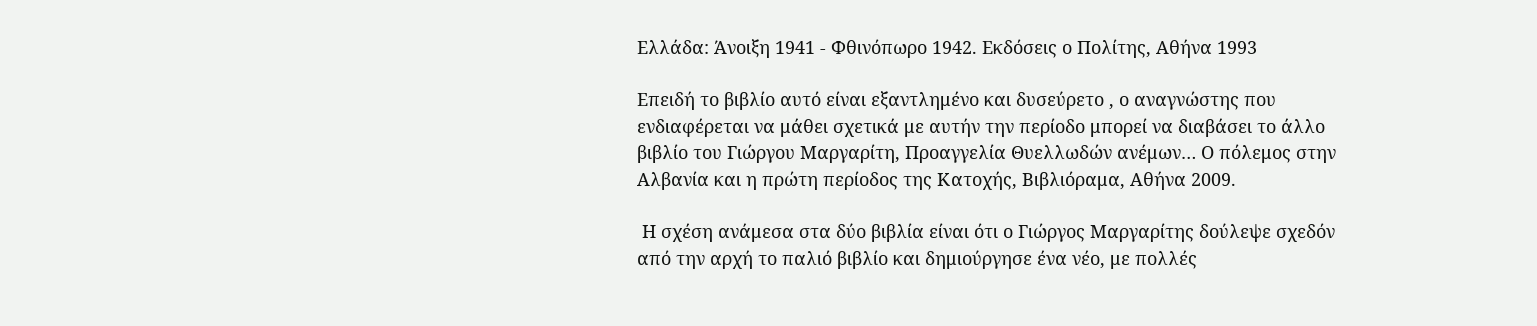Ελλάδα: Άνοιξη 1941 - Φθινόπωρο 1942. Εκδόσεις ο Πολίτης, Αθήνα 1993

Επειδή το βιβλίο αυτό είναι εξαντλημένο και δυσεύρετο , ο αναγνώστης που ενδιαφέρεται να μάθει σχετικά με αυτήν την περίοδο μπορεί να διαβάσει το άλλο  βιβλίο του Γιώργου Μαργαρίτη, Προαγγελία Θυελλωδών ανέμων… Ο πόλεμος στην Αλβανία και η πρώτη περίοδος της Κατοχής, Βιβλιόραμα, Αθήνα 2009.

 Η σχέση ανάμεσα στα δύο βιβλία είναι ότι ο Γιώργος Μαργαρίτης δούλεψε σχεδόν από την αρχή το παλιό βιβλίο και δημιούργησε ένα νέο, με πολλές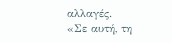αλλαγές.
«Σε αυτή, τη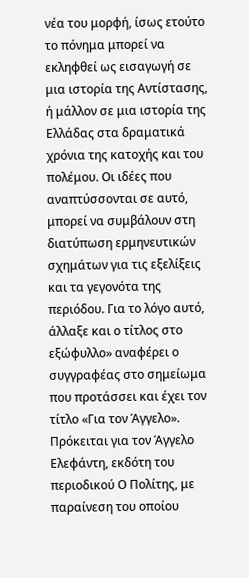νέα του μορφή, ίσως ετούτο το πόνημα μπορεί να εκληφθεί ως εισαγωγή σε μια ιστορία της Αντίστασης, ή μάλλον σε μια ιστορία της Ελλάδας στα δραματικά χρόνια της κατοχής και του πολέμου. Οι ιδέες που αναπτύσσονται σε αυτό, μπορεί να συμβάλουν στη διατύπωση ερμηνευτικών σχημάτων για τις εξελίξεις και τα γεγονότα της περιόδου. Για το λόγο αυτό, άλλαξε και ο τίτλος στο εξώφυλλο» αναφέρει ο συγγραφέας στο σημείωμα που προτάσσει και έχει τον τίτλο «Για τον Άγγελο». Πρόκειται για τον Άγγελο Ελεφάντη, εκδότη του περιοδικού Ο Πολίτης, με παραίνεση του οποίου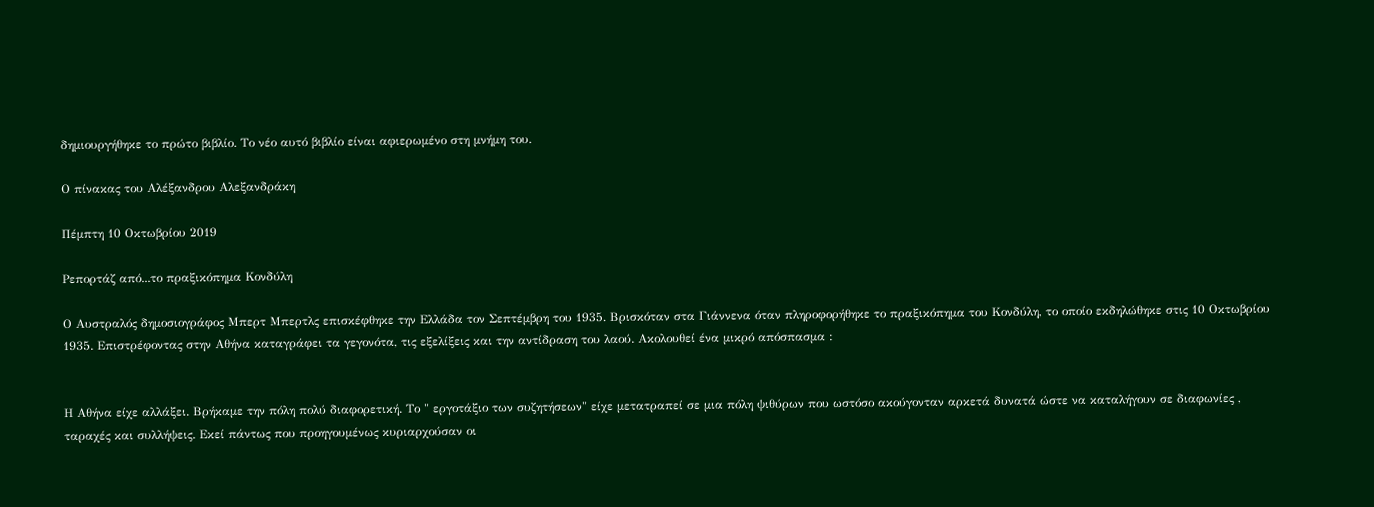δημιουργήθηκε το πρώτο βιβλίο. Το νέο αυτό βιβλίο είναι αφιερωμένο στη μνήμη του.

Ο πίνακας του Αλέξανδρου Αλεξανδράκη

Πέμπτη 10 Οκτωβρίου 2019

Ρεπορτάζ από...το πραξικόπημα Κονδύλη

Ο Αυστραλός δημοσιογράφος Μπερτ Μπερτλς επισκέφθηκε την Ελλάδα τον Σεπτέμβρη του 1935. Βρισκόταν στα Γιάννενα όταν πληροφορήθηκε το πραξικόπημα του Κονδύλη, το οποίο εκδηλώθηκε στις 10 Οκτωβρίου 1935. Επιστρέφοντας στην Αθήνα καταγράφει τα γεγονότα, τις εξελίξεις και την αντίδραση του λαού. Ακολουθεί ένα μικρό απόσπασμα :


Η Αθήνα είχε αλλάξει. Βρήκαμε την πόλη πολύ διαφορετική. Το " εργοτάξιο των συζητήσεων" είχε μετατραπεί σε μια πόλη ψιθύρων που ωστόσο ακούγονταν αρκετά δυνατά ώστε να καταλήγουν σε διαφωνίες , ταραχές και συλλήψεις. Εκεί πάντως που προηγουμένως κυριαρχούσαν οι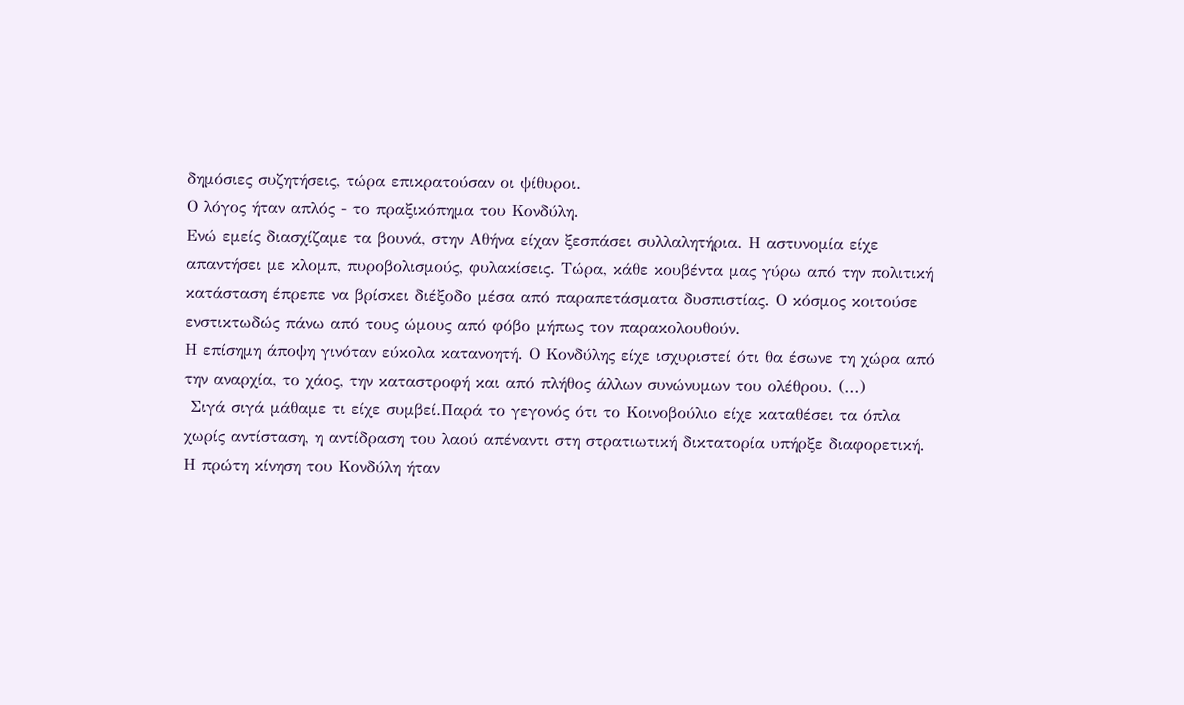δημόσιες συζητήσεις, τώρα επικρατούσαν οι ψίθυροι.
Ο λόγος ήταν απλός - το πραξικόπημα του Κονδύλη.
Ενώ εμείς διασχίζαμε τα βουνά, στην Αθήνα είχαν ξεσπάσει συλλαλητήρια. Η αστυνομία είχε απαντήσει με κλομπ, πυροβολισμούς, φυλακίσεις. Τώρα, κάθε κουβέντα μας γύρω από την πολιτική κατάσταση έπρεπε να βρίσκει διέξοδο μέσα από παραπετάσματα δυσπιστίας. Ο κόσμος κοιτούσε ενστικτωδώς πάνω από τους ώμους από φόβο μήπως τον παρακολουθούν.
Η επίσημη άποψη γινόταν εύκολα κατανοητή. Ο Κονδύλης είχε ισχυριστεί ότι θα έσωνε τη χώρα από την αναρχία, το χάος, την καταστροφή και από πλήθος άλλων συνώνυμων του ολέθρου. (...)
 Σιγά σιγά μάθαμε τι είχε συμβεί.Παρά το γεγονός ότι το Κοινοβούλιο είχε καταθέσει τα όπλα χωρίς αντίσταση, η αντίδραση του λαού απέναντι στη στρατιωτική δικτατορία υπήρξε διαφορετική. Η πρώτη κίνηση του Κονδύλη ήταν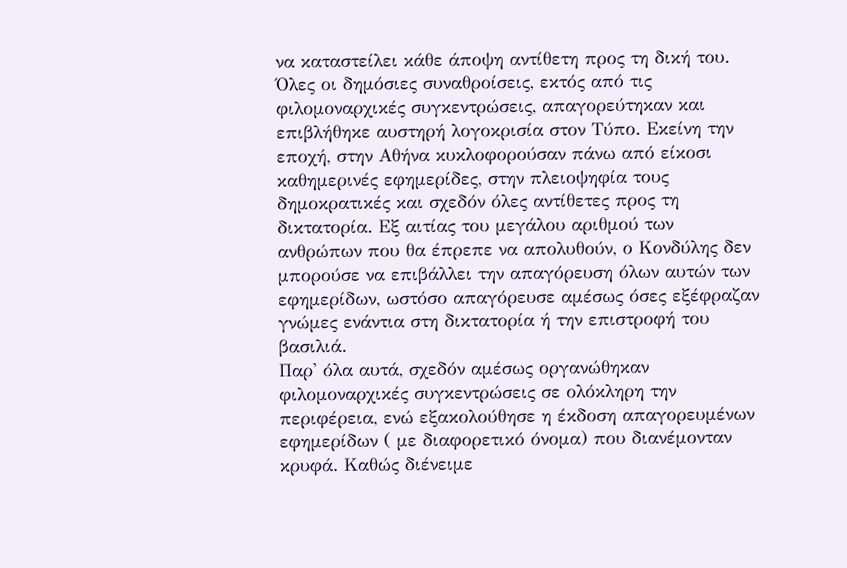να καταστείλει κάθε άποψη αντίθετη προς τη δική του. Όλες οι δημόσιες συναθροίσεις, εκτός από τις φιλομοναρχικές συγκεντρώσεις, απαγορεύτηκαν και επιβλήθηκε αυστηρή λογοκρισία στον Τύπο. Εκείνη την εποχή, στην Αθήνα κυκλοφορούσαν πάνω από είκοσι καθημερινές εφημερίδες, στην πλειοψηφία τους δημοκρατικές και σχεδόν όλες αντίθετες προς τη δικτατορία. Εξ αιτίας του μεγάλου αριθμού των ανθρώπων που θα έπρεπε να απολυθούν, ο Κονδύλης δεν μπορούσε να επιβάλλει την απαγόρευση όλων αυτών των εφημερίδων, ωστόσο απαγόρευσε αμέσως όσες εξέφραζαν γνώμες ενάντια στη δικτατορία ή την επιστροφή του βασιλιά.
Παρ' όλα αυτά, σχεδόν αμέσως οργανώθηκαν φιλομοναρχικές συγκεντρώσεις σε ολόκληρη την περιφέρεια, ενώ εξακολούθησε η έκδοση απαγορευμένων εφημερίδων ( με διαφορετικό όνομα) που διανέμονταν κρυφά. Καθώς διένειμε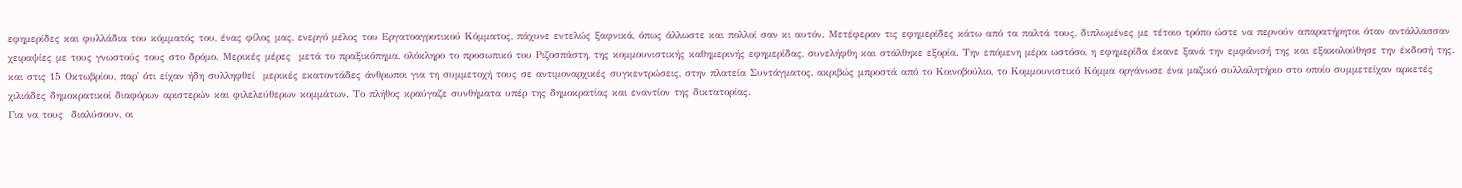εφημερίδες και φυλλάδια του κόμματός του, ένας φίλος μας, ενεργό μέλος του Εργατοαγροτικού Κόμματος, πάχυνε εντελώς ξαφνικά, όπως άλλωστε και πολλοί σαν κι αυτόν. Μετέφεραν τις εφημερίδες κάτω από τα παλτά τους, διπλωμένες με τέτοιο τρόπο ώστε να περνούν απαρατήρητοι όταν αντάλλασσαν χειραψίες με τους γνωστούς τους στο δρόμο. Μερικές μέρες  μετά το πραξικόπημα, ολόκληρο το προσωπικό του Ριζοσπάστη, της κομμουνιστικής καθημερινής εφημερίδας, συνελήφθη και στάλθηκε εξορία. Την επόμενη μέρα ωστόσο, η εφημερίδα έκανε ξανά την εμφάνισή της και εξακολούθησε την έκδοσή της. και στις 15 Οκτωβρίου, παρ' ότι είχαν ήδη συλληφθεί  μερικές εκατοντάδες άνθρωποι για τη συμμετοχή τους σε αντιμοναρχικές συγκεντρώσεις, στην πλατεία Συντάγματος, ακριβώς μπροστά από το Κοινοβούλιο, το Κομμουνιστικό Κόμμα οργάνωσε ένα μαζικό συλλαλητήριο στο οποίο συμμετείχαν αρκετές χιλιάδες δημοκρατικοί διαφόρων αριστερών και φιλελεύθερων κομμάτων. Το πλήθος κραύγαζε συνθήματα υπέρ της δημοκρατίας και εναντίον της δικτατορίας.
Για να τους  διαλύσουν, οι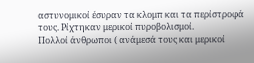αστυνομικοί έσυραν τα κλομπ και τα περίστροφά τους. Ρίχτηκαν μερικοί πυροβολισμοί.
Πολλοί άνθρωποι ( ανάμεσά τους και μερικοί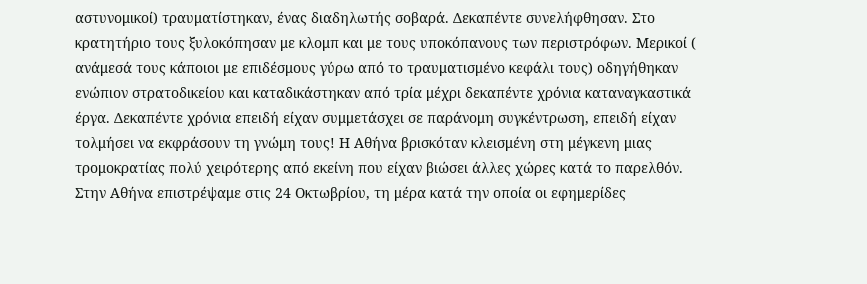αστυνομικοί) τραυματίστηκαν, ένας διαδηλωτής σοβαρά. Δεκαπέντε συνελήφθησαν. Στο κρατητήριο τους ξυλοκόπησαν με κλομπ και με τους υποκόπανους των περιστρόφων. Μερικοί ( ανάμεσά τους κάποιοι με επιδέσμους γύρω από το τραυματισμένο κεφάλι τους) οδηγήθηκαν ενώπιον στρατοδικείου και καταδικάστηκαν από τρία μέχρι δεκαπέντε χρόνια καταναγκαστικά έργα. Δεκαπέντε χρόνια επειδή είχαν συμμετάσχει σε παράνομη συγκέντρωση, επειδή είχαν τολμήσει να εκφράσουν τη γνώμη τους! Η Αθήνα βρισκόταν κλεισμένη στη μέγκενη μιας τρομοκρατίας πολύ χειρότερης από εκείνη που είχαν βιώσει άλλες χώρες κατά το παρελθόν.
Στην Αθήνα επιστρέψαμε στις 24 Οκτωβρίου, τη μέρα κατά την οποία οι εφημερίδες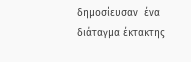δημοσίευσαν  ένα διάταγμα έκτακτης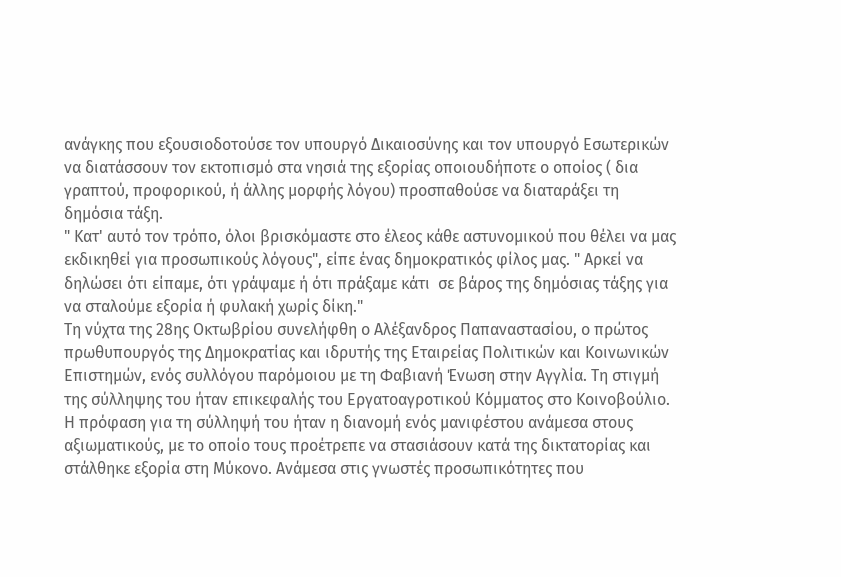ανάγκης που εξουσιοδοτούσε τον υπουργό Δικαιοσύνης και τον υπουργό Εσωτερικών να διατάσσουν τον εκτοπισμό στα νησιά της εξορίας οποιουδήποτε ο οποίος ( δια γραπτού, προφορικού, ή άλλης μορφής λόγου) προσπαθούσε να διαταράξει τη δημόσια τάξη.
" Κατ' αυτό τον τρόπο, όλοι βρισκόμαστε στο έλεος κάθε αστυνομικού που θέλει να μας εκδικηθεί για προσωπικούς λόγους", είπε ένας δημοκρατικός φίλος μας. " Αρκεί να δηλώσει ότι είπαμε, ότι γράψαμε ή ότι πράξαμε κάτι  σε βάρος της δημόσιας τάξης για να σταλούμε εξορία ή φυλακή χωρίς δίκη."
Τη νύχτα της 28ης Οκτωβρίου συνελήφθη ο Αλέξανδρος Παπαναστασίου, ο πρώτος πρωθυπουργός της Δημοκρατίας και ιδρυτής της Εταιρείας Πολιτικών και Κοινωνικών Επιστημών, ενός συλλόγου παρόμοιου με τη Φαβιανή Ένωση στην Αγγλία. Τη στιγμή της σύλληψης του ήταν επικεφαλής του Εργατοαγροτικού Κόμματος στο Κοινοβούλιο. Η πρόφαση για τη σύλληψή του ήταν η διανομή ενός μανιφέστου ανάμεσα στους αξιωματικούς, με το οποίο τους προέτρεπε να στασιάσουν κατά της δικτατορίας και στάλθηκε εξορία στη Μύκονο. Ανάμεσα στις γνωστές προσωπικότητες που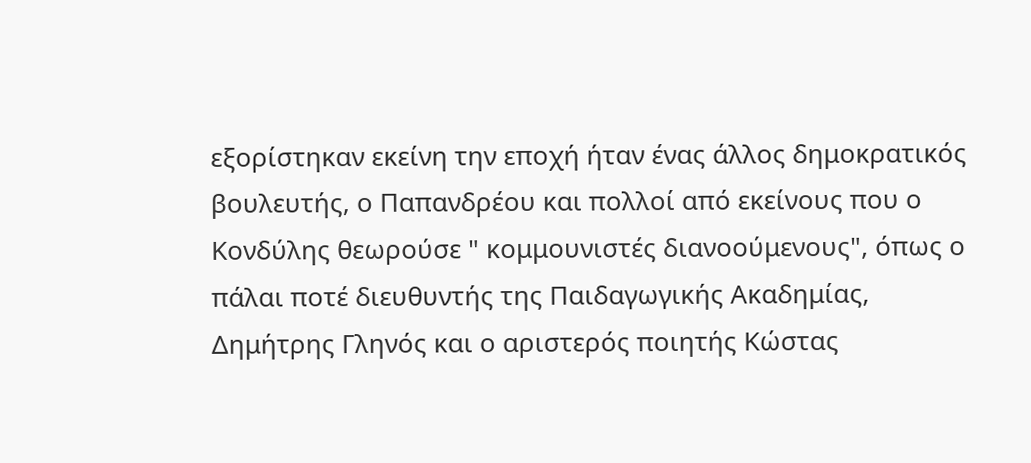εξορίστηκαν εκείνη την εποχή ήταν ένας άλλος δημοκρατικός βουλευτής, ο Παπανδρέου και πολλοί από εκείνους που ο Κονδύλης θεωρούσε " κομμουνιστές διανοούμενους", όπως ο πάλαι ποτέ διευθυντής της Παιδαγωγικής Ακαδημίας, Δημήτρης Γληνός και ο αριστερός ποιητής Κώστας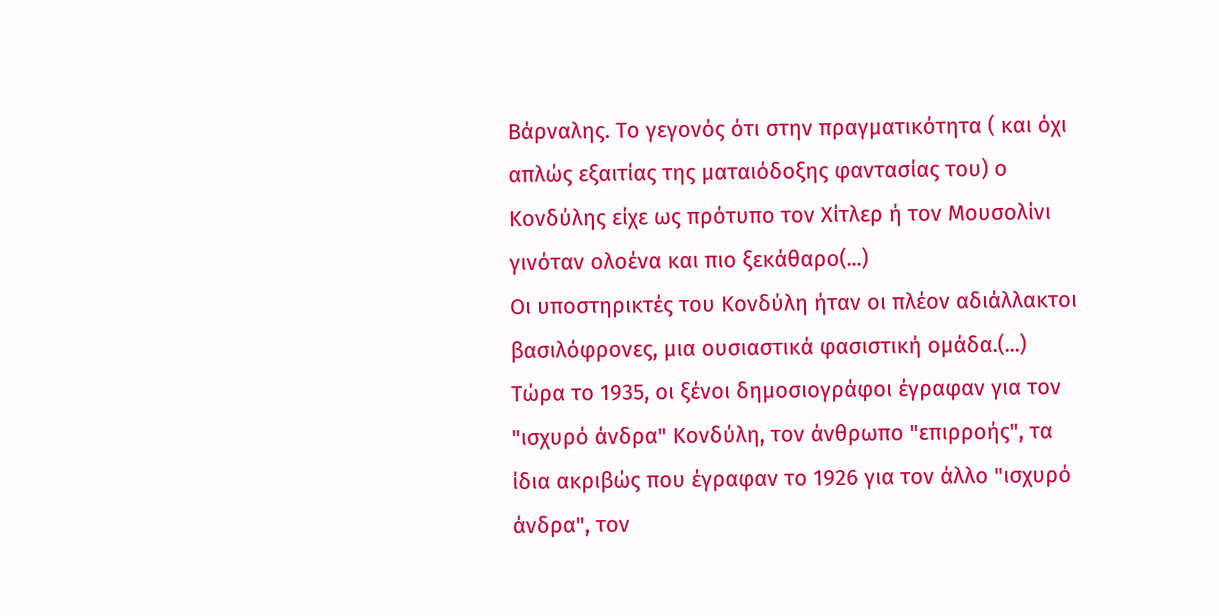Βάρναλης. Το γεγονός ότι στην πραγματικότητα ( και όχι απλώς εξαιτίας της ματαιόδοξης φαντασίας του) ο Κονδύλης είχε ως πρότυπο τον Χίτλερ ή τον Μουσολίνι γινόταν ολοένα και πιο ξεκάθαρο(...)
Οι υποστηρικτές του Κονδύλη ήταν οι πλέον αδιάλλακτοι βασιλόφρονες, μια ουσιαστικά φασιστική ομάδα.(...)
Τώρα το 1935, οι ξένοι δημοσιογράφοι έγραφαν για τον "ισχυρό άνδρα" Κονδύλη, τον άνθρωπο "επιρροής", τα ίδια ακριβώς που έγραφαν το 1926 για τον άλλο "ισχυρό άνδρα", τον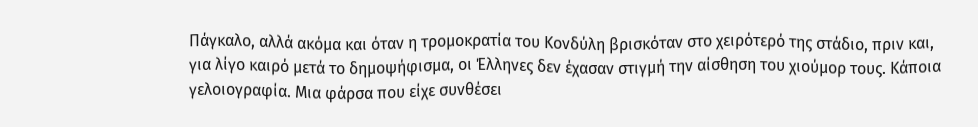Πάγκαλο, αλλά ακόμα και όταν η τρομοκρατία του Κονδύλη βρισκόταν στο χειρότερό της στάδιο, πριν και, για λίγο καιρό μετά το δημοψήφισμα, οι Έλληνες δεν έχασαν στιγμή την αίσθηση του χιούμορ τους. Κάποια γελοιογραφία. Μια φάρσα που είχε συνθέσει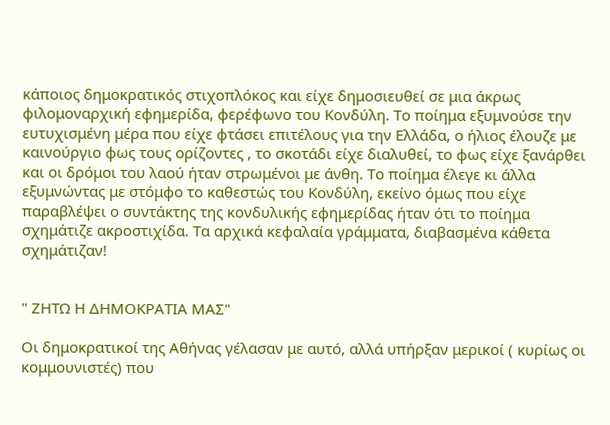κάποιος δημοκρατικός στιχοπλόκος και είχε δημοσιευθεί σε μια άκρως φιλομοναρχική εφημερίδα, φερέφωνο του Κονδύλη. Το ποίημα εξυμνούσε την ευτυχισμένη μέρα που είχε φτάσει επιτέλους για την Ελλάδα, ο ήλιος έλουζε με καινούργιο φως τους ορίζοντες , το σκοτάδι είχε διαλυθεί, το φως είχε ξανάρθει και οι δρόμοι του λαού ήταν στρωμένοι με άνθη. Το ποίημα έλεγε κι άλλα εξυμνώντας με στόμφο το καθεστώς του Κονδύλη, εκείνο όμως που είχε παραβλέψει ο συντάκτης της κονδυλικής εφημερίδας ήταν ότι το ποίημα σχημάτιζε ακροστιχίδα. Τα αρχικά κεφαλαία γράμματα, διαβασμένα κάθετα σχημάτιζαν!


" ΖΗΤΩ Η ΔΗΜΟΚΡΑΤΙΑ ΜΑΣ"

Οι δημοκρατικοί της Αθήνας γέλασαν με αυτό, αλλά υπήρξαν μερικοί ( κυρίως οι κομμουνιστές) που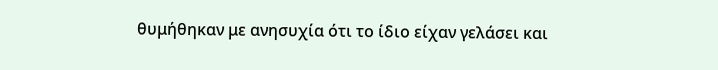θυμήθηκαν με ανησυχία ότι το ίδιο είχαν γελάσει και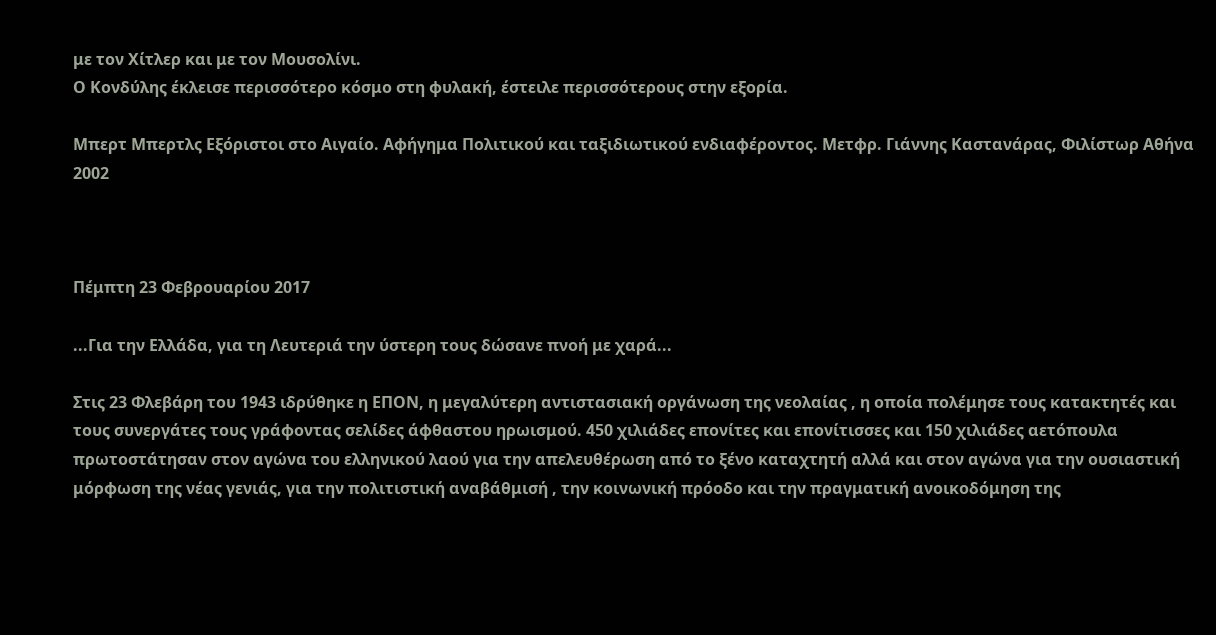με τον Χίτλερ και με τον Μουσολίνι.
Ο Κονδύλης έκλεισε περισσότερο κόσμο στη φυλακή, έστειλε περισσότερους στην εξορία.

Μπερτ Μπερτλς Εξόριστοι στο Αιγαίο. Αφήγημα Πολιτικού και ταξιδιωτικού ενδιαφέροντος. Μετφρ. Γιάννης Καστανάρας, Φιλίστωρ Αθήνα 2002



Πέμπτη 23 Φεβρουαρίου 2017

...Για την Ελλάδα, για τη Λευτεριά την ύστερη τους δώσανε πνοή με χαρά...

Στις 23 Φλεβάρη του 1943 ιδρύθηκε η ΕΠΟΝ, η μεγαλύτερη αντιστασιακή οργάνωση της νεολαίας , η οποία πολέμησε τους κατακτητές και τους συνεργάτες τους γράφοντας σελίδες άφθαστου ηρωισμού. 450 χιλιάδες επονίτες και επονίτισσες και 150 χιλιάδες αετόπουλα πρωτοστάτησαν στον αγώνα του ελληνικού λαού για την απελευθέρωση από το ξένο καταχτητή αλλά και στον αγώνα για την ουσιαστική μόρφωση της νέας γενιάς, για την πολιτιστική αναβάθμισή , την κοινωνική πρόοδο και την πραγματική ανοικοδόμηση της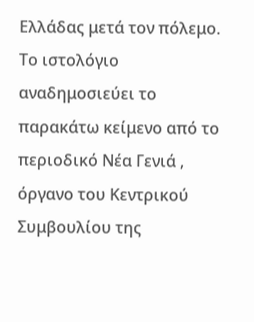Ελλάδας μετά τον πόλεμο.
Το ιστολόγιο αναδημοσιεύει το παρακάτω κείμενο από το περιοδικό Νέα Γενιά , όργανο του Κεντρικού Συμβουλίου της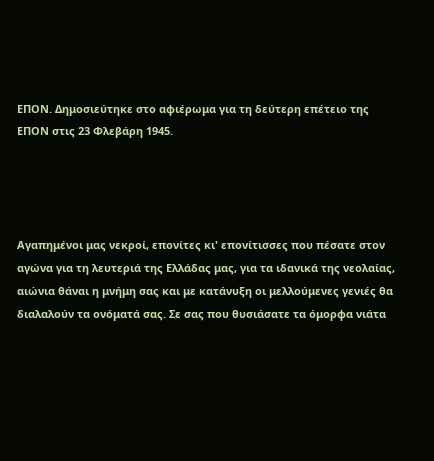ΕΠΟΝ. Δημοσιεύτηκε στο αφιέρωμα για τη δεύτερη επέτειο της ΕΠΟΝ στις 23 Φλεβάρη 1945.




Αγαπημένοι μας νεκροί, επονίτες κι' επονίτισσες που πέσατε στον αγώνα για τη λευτεριά της Ελλάδας μας, για τα ιδανικά της νεολαίας, αιώνια θάναι η μνήμη σας και με κατάνυξη οι μελλούμενες γενιές θα διαλαλούν τα ονόματά σας. Σε σας που θυσιάσατε τα όμορφα νιάτα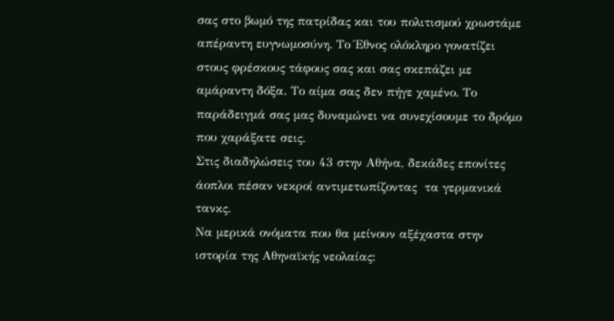σας στο βωμό της πατρίδας και του πολιτισμού χρωστάμε  απέραντη ευγνωμοσύνη. Το Έθνος ολόκληρο γονατίζει στους φρέσκους τάφους σας και σας σκεπάζει με αμάραντη δόξα. Το αίμα σας δεν πήγε χαμένο. Το παράδειγμά σας μας δυναμώνει να συνεχίσουμε το δρόμο που χαράξατε σεις.
Στις διαδηλώσεις του 43 στην Αθήνα, δεκάδες επονίτες άοπλοι πέσαν νεκροί αντιμετωπίζοντας  τα γερμανικά τανκς.
Να μερικά ονόματα που θα μείνουν αξέχαστα στην ιστορία της Αθηναϊκής νεολαίας: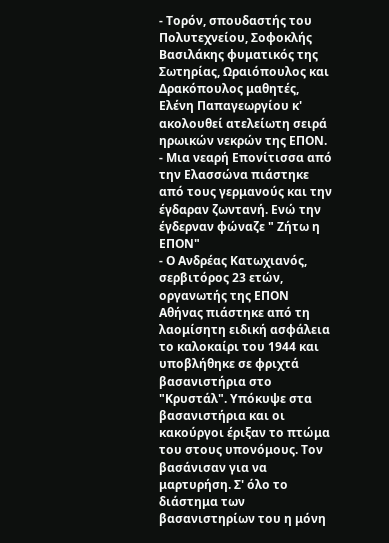- Τορόν, σπουδαστής του Πολυτεχνείου, Σοφοκλής Βασιλάκης φυματικός της Σωτηρίας, Ωραιόπουλος και Δρακόπουλος μαθητές, Ελένη Παπαγεωργίου κ' ακολουθεί ατελείωτη σειρά ηρωικών νεκρών της ΕΠΟΝ.
- Μια νεαρή Επονίτισσα από την Ελασσώνα πιάστηκε από τους γερμανούς και την έγδαραν ζωντανή. Ενώ την έγδερναν φώναζε " Ζήτω η ΕΠΟΝ"
- Ο Ανδρέας Κατωχιανός, σερβιτόρος 23 ετών, οργανωτής της ΕΠΟΝ Αθήνας πιάστηκε από τη λαομίσητη ειδική ασφάλεια το καλοκαίρι του 1944 και υποβλήθηκε σε φριχτά βασανιστήρια στο "Κρυστάλ". Υπόκυψε στα βασανιστήρια και οι κακούργοι έριξαν το πτώμα του στους υπονόμους. Τον βασάνισαν για να μαρτυρήση. Σ' όλο το διάστημα των βασανιστηρίων του η μόνη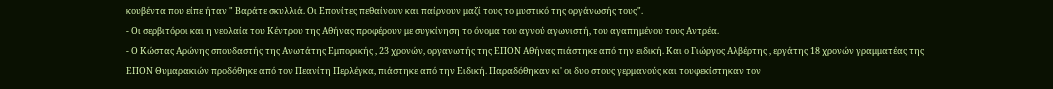κουβέντα που είπε ήταν " Βαράτε σκυλλιά. Οι Επονίτες πεθαίνουν και παίρνουν μαζί τους το μυστικό της οργάνωσής τους".
- Οι σερβιτόροι και η νεολαία του Κέντρου της Αθήνας προφέρουν με συγκίνηση το όνομα του αγνού αγωνιστή, του αγαπημένου τους Αντρέα.
- Ο Κώστας Αρώνης σπουδαστής της Ανωτάτης Εμπορικής , 23 χρονών, οργανωτής της ΕΠΟΝ Αθήνας πιάστηκε από την ειδική. Και ο Γιώργος Αλβέρτης , εργάτης 18 χρονών γραμματέας της ΕΠΟΝ Θυμαρακιών προδόθηκε από τον Πεανίτη Περλέγκα, πιάστηκε από την Ειδική. Παραδόθηκαν κι' οι δυο στους γερμανούς και τουφεκίστηκαν τον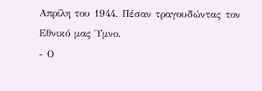Απρίλη του 1944. Πέσαν τραγουδώντας τον Εθνικό μας Ύμνο.
- Ο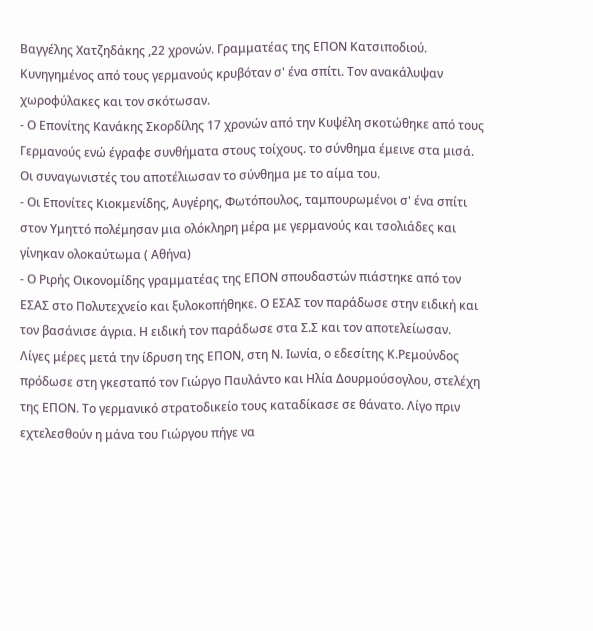Βαγγέλης Χατζηδάκης ,22 χρονών. Γραμματέας της ΕΠΟΝ Κατσιποδιού. Κυνηγημένος από τους γερμανούς κρυβόταν σ' ένα σπίτι. Τον ανακάλυψαν χωροφύλακες και τον σκότωσαν.
- Ο Επονίτης Κανάκης Σκορδίλης 17 χρονών από την Κυψέλη σκοτώθηκε από τους Γερμανούς ενώ έγραφε συνθήματα στους τοίχους. το σύνθημα έμεινε στα μισά. Οι συναγωνιστές του αποτέλιωσαν το σύνθημα με το αίμα του.
- Οι Επονίτες Κιοκμενίδης, Αυγέρης, Φωτόπουλος, ταμπουρωμένοι σ' ένα σπίτι στον Υμηττό πολέμησαν μια ολόκληρη μέρα με γερμανούς και τσολιάδες και γίνηκαν ολοκαύτωμα ( Αθήνα)
- Ο Ριρής Οικονομίδης γραμματέας της ΕΠΟΝ σπουδαστών πιάστηκε από τον ΕΣΑΣ στο Πολυτεχνείο και ξυλοκοπήθηκε. Ο ΕΣΑΣ τον παράδωσε στην ειδική και τον βασάνισε άγρια. Η ειδική τον παράδωσε στα Σ.Σ και τον αποτελείωσαν.
Λίγες μέρες μετά την ίδρυση της ΕΠΟΝ, στη Ν. Ιωνία, ο εδεσίτης Κ.Ρεμούνδος πρόδωσε στη γκεσταπό τον Γιώργο Παυλάντο και Ηλία Δουρμούσογλου, στελέχη της ΕΠΟΝ. Το γερμανικό στρατοδικείο τους καταδίκασε σε θάνατο. Λίγο πριν εχτελεσθούν η μάνα του Γιώργου πήγε να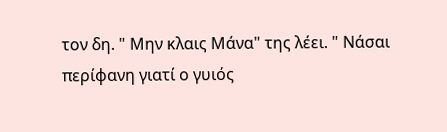τον δη. " Μην κλαις Μάνα" της λέει. " Νάσαι περίφανη γιατί ο γυιός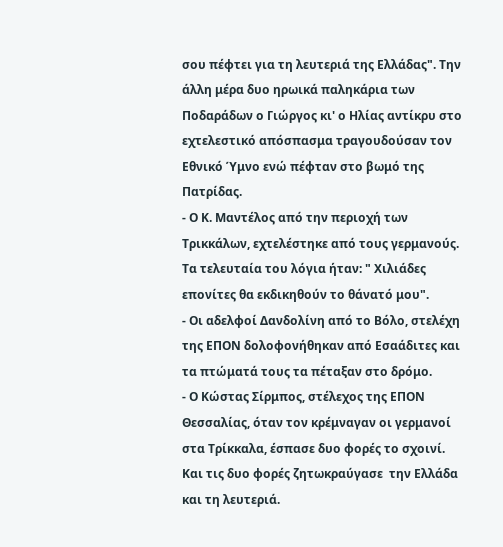σου πέφτει για τη λευτεριά της Ελλάδας". Την άλλη μέρα δυο ηρωικά παληκάρια των Ποδαράδων ο Γιώργος κι' ο Ηλίας αντίκρυ στο εχτελεστικό απόσπασμα τραγουδούσαν τον Εθνικό Ύμνο ενώ πέφταν στο βωμό της Πατρίδας.
- Ο Κ. Μαντέλος από την περιοχή των Τρικκάλων, εχτελέστηκε από τους γερμανούς. Τα τελευταία του λόγια ήταν: " Χιλιάδες επονίτες θα εκδικηθούν το θάνατό μου".
- Οι αδελφοί Δανδολίνη από το Βόλο, στελέχη της ΕΠΟΝ δολοφονήθηκαν από Εσαάδιτες και τα πτώματά τους τα πέταξαν στο δρόμο.
- Ο Κώστας Σίρμπος, στέλεχος της ΕΠΟΝ Θεσσαλίας, όταν τον κρέμναγαν οι γερμανοί στα Τρίκκαλα, έσπασε δυο φορές το σχοινί. Και τις δυο φορές ζητωκραύγασε  την Ελλάδα και τη λευτεριά.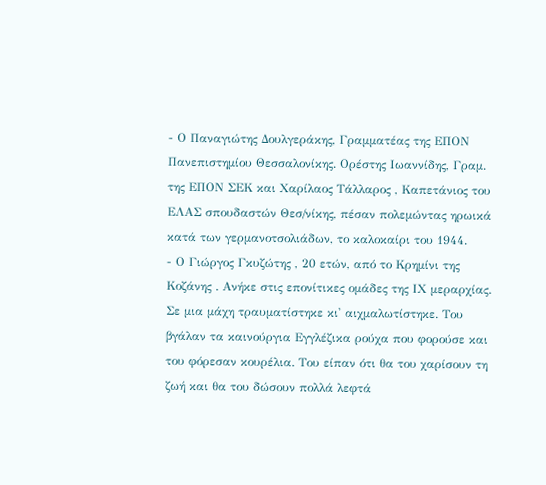- Ο Παναγιώτης Δουλγεράκης, Γραμματέας της ΕΠΟΝ Πανεπιστημίου Θεσσαλονίκης. Ορέστης Ιωαννίδης, Γραμ. της ΕΠΟΝ ΣΕΚ και Χαρίλαος Τάλλαρος , Καπετάνιος του ΕΛΑΣ σπουδαστών Θεσ/νίκης, πέσαν πολεμώντας ηρωικά κατά των γερμανοτσολιάδων, το καλοκαίρι του 1944.
- Ο Γιώργος Γκυζώτης , 20 ετών, από το Κρημίνι της Κοζάνης . Ανήκε στις επονίτικες ομάδες της ΙΧ μεραρχίας. Σε μια μάχη τραυματίστηκε κι' αιχμαλωτίστηκε. Του βγάλαν τα καινούργια Εγγλέζικα ρούχα που φορούσε και του φόρεσαν κουρέλια. Του είπαν ότι θα του χαρίσουν τη ζωή και θα του δώσουν πολλά λεφτά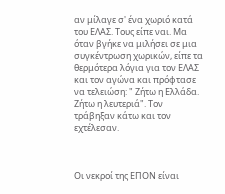αν μίλαγε σ' ένα χωριό κατά του ΕΛΑΣ. Τους είπε ναι. Μα όταν βγήκε να μιλήσει σε μια συγκέντρωση χωρικών, είπε τα θερμότερα λόγια για τον ΕΛΑΣ και τον αγώνα και πρόφτασε να τελειώση: " Ζήτω η Ελλάδα. Ζήτω η λευτεριά". Τον τράβηξαν κάτω και τον εχτέλεσαν.



Οι νεκροί της ΕΠΟΝ είναι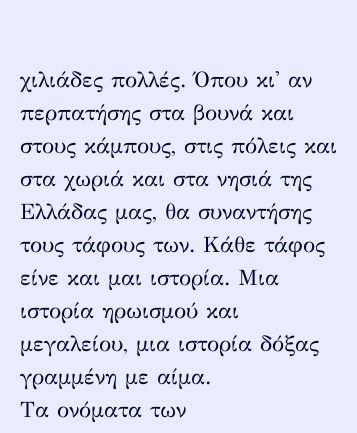χιλιάδες πολλές. Όπου κι' αν περπατήσης στα βουνά και στους κάμπους, στις πόλεις και στα χωριά και στα νησιά της Ελλάδας μας, θα συναντήσης τους τάφους των. Κάθε τάφος είνε και μαι ιστορία. Μια ιστορία ηρωισμού και μεγαλείου, μια ιστορία δόξας γραμμένη με αίμα.
Τα ονόματα των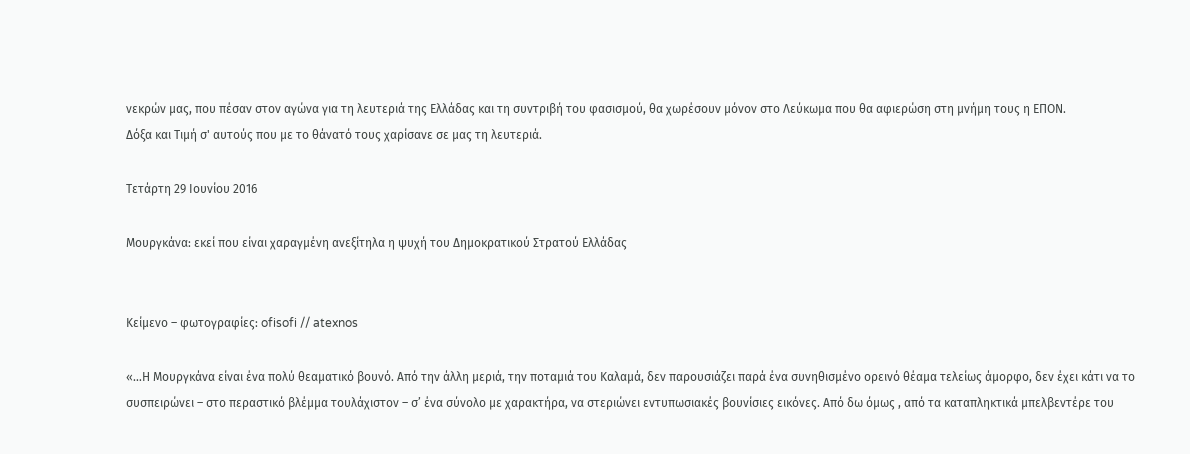νεκρών μας, που πέσαν στον αγώνα για τη λευτεριά της Ελλάδας και τη συντριβή του φασισμού, θα χωρέσουν μόνον στο Λεύκωμα που θα αφιερώση στη μνήμη τους η ΕΠΟΝ.
Δόξα και Τιμή σ' αυτούς που με το θάνατό τους χαρίσανε σε μας τη λευτεριά.

Τετάρτη 29 Ιουνίου 2016

Μουργκάνα: εκεί που είναι χαραγμένη ανεξίτηλα η ψυχή του Δημοκρατικού Στρατού Ελλάδας


Κείμενο – φωτογραφίες: ofisofi // atexnos

«…Η Μουργκάνα είναι ένα πολύ θεαματικό βουνό. Από την άλλη μεριά, την ποταμιά του Καλαμά, δεν παρουσιάζει παρά ένα συνηθισμένο ορεινό θέαμα τελείως άμορφο, δεν έχει κάτι να το συσπειρώνει – στο περαστικό βλέμμα τουλάχιστον – σ’ ένα σύνολο με χαρακτήρα, να στεριώνει εντυπωσιακές βουνίσιες εικόνες. Από δω όμως , από τα καταπληκτικά μπελβεντέρε του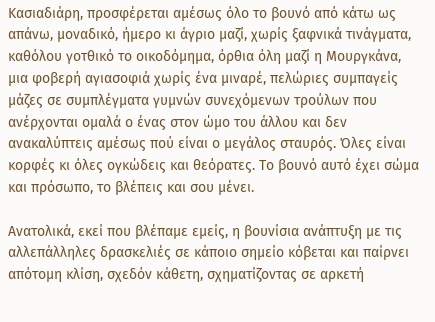Κασιαδιάρη, προσφέρεται αμέσως όλο το βουνό από κάτω ως απάνω, μοναδικό, ήμερο κι άγριο μαζί, χωρίς ξαφνικά τινάγματα, καθόλου γοτθικό το οικοδόμημα, όρθια όλη μαζί η Μουργκάνα, μια φοβερή αγιασοφιά χωρίς ένα μιναρέ, πελώριες συμπαγείς μάζες σε συμπλέγματα γυμνών συνεχόμενων τρούλων που ανέρχονται ομαλά ο ένας στον ώμο του άλλου και δεν ανακαλύπτεις αμέσως πού είναι ο μεγάλος σταυρός. Όλες είναι κορφές κι όλες ογκώδεις και θεόρατες. Το βουνό αυτό έχει σώμα και πρόσωπο, το βλέπεις και σου μένει.

Ανατολικά, εκεί που βλέπαμε εμείς, η βουνίσια ανάπτυξη με τις αλλεπάλληλες δρασκελιές σε κάποιο σημείο κόβεται και παίρνει απότομη κλίση, σχεδόν κάθετη, σχηματίζοντας σε αρκετή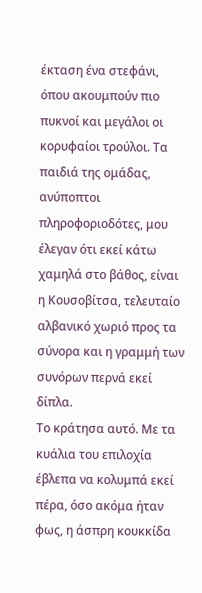έκταση ένα στεφάνι, όπου ακουμπούν πιο πυκνοί και μεγάλοι οι κορυφαίοι τρούλοι. Τα παιδιά της ομάδας, ανύποπτοι πληροφοριοδότες, μου έλεγαν ότι εκεί κάτω χαμηλά στο βάθος, είναι η Κουσοβίτσα, τελευταίο αλβανικό χωριό προς τα σύνορα και η γραμμή των συνόρων περνά εκεί δίπλα.
Το κράτησα αυτό. Με τα κυάλια του επιλοχία έβλεπα να κολυμπά εκεί πέρα, όσο ακόμα ήταν φως, η άσπρη κουκκίδα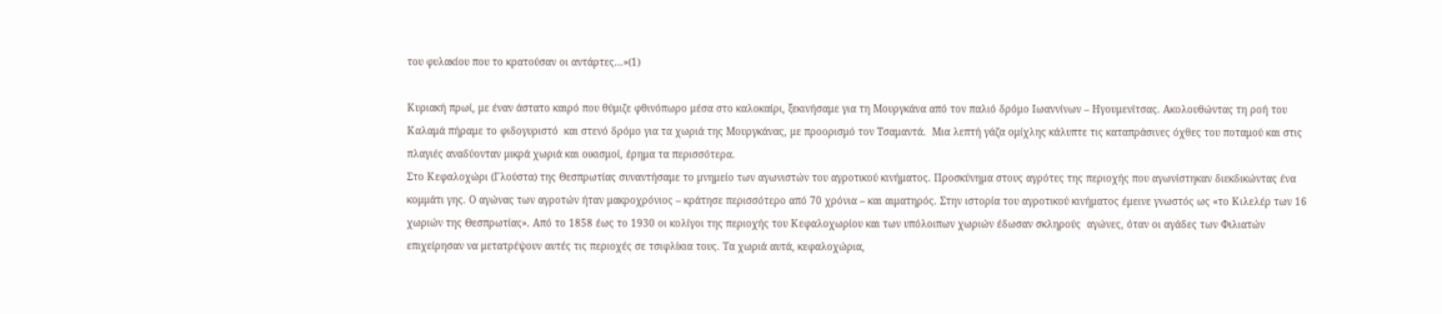του φυλακίου που το κρατούσαν οι αντάρτες…»(1)

Κυριακή πρωί, με έναν άστατο καιρό που θύμιζε φθινόπωρο μέσα στο καλοκαίρι, ξεκινήσαμε για τη Μουργκάνα από τον παλιό δρόμο Ιωαννίνων – Ηγουμενίτσας. Ακολουθώντας τη ροή του Καλαμά πήραμε το φιδογυριστό  και στενό δρόμο για τα χωριά της Μουργκάνας, με προορισμό τον Τσαμαντά.  Μια λεπτή γάζα ομίχλης κάλυπτε τις καταπράσινες όχθες του ποταμού και στις πλαγιές αναδύονταν μικρά χωριά και οικισμοί, έρημα τα περισσότερα.
Στο Κεφαλοχώρι (Γλούστα) της Θεσπρωτίας συναντήσαμε το μνημείο των αγωνιστών του αγροτικού κινήματος. Προσκύνημα στους αγρότες της περιοχής που αγωνίστηκαν διεκδικώντας ένα κομμάτι γης. Ο αγώνας των αγροτών ήταν μακροχρόνιος – κράτησε περισσότερο από 70 χρόνια – και αιματηρός. Στην ιστορία του αγροτικού κινήματος έμεινε γνωστός ως «το Κιλελέρ των 16 χωριών της Θεσπρωτίας». Από το 1858 έως το 1930 οι κολίγοι της περιοχής του Κεφαλοχωρίου και των υπόλοιπων χωριών έδωσαν σκληρούς  αγώνες, όταν οι αγάδες των Φιλιατών επιχείρησαν να μετατρέψουν αυτές τις περιοχές σε τσιφλίκια τους. Τα χωριά αυτά, κεφαλοχώρια,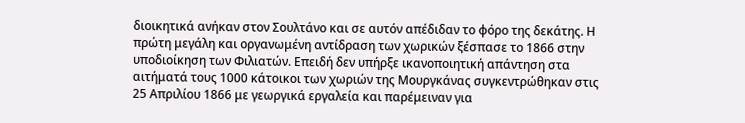διοικητικά ανήκαν στον Σουλτάνο και σε αυτόν απέδιδαν το φόρο της δεκάτης. Η πρώτη μεγάλη και οργανωμένη αντίδραση των χωρικών ξέσπασε το 1866 στην υποδιοίκηση των Φιλιατών. Επειδή δεν υπήρξε ικανοποιητική απάντηση στα αιτήματά τους 1000 κάτοικοι των χωριών της Μουργκάνας συγκεντρώθηκαν στις 25 Απριλίου 1866 με γεωργικά εργαλεία και παρέμειναν για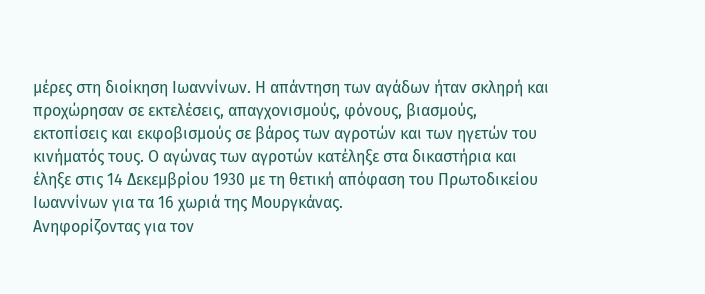μέρες στη διοίκηση Ιωαννίνων. Η απάντηση των αγάδων ήταν σκληρή και προχώρησαν σε εκτελέσεις, απαγχονισμούς, φόνους, βιασμούς, εκτοπίσεις και εκφοβισμούς σε βάρος των αγροτών και των ηγετών του κινήματός τους. Ο αγώνας των αγροτών κατέληξε στα δικαστήρια και έληξε στις 14 Δεκεμβρίου 1930 με τη θετική απόφαση του Πρωτοδικείου Ιωαννίνων για τα 16 χωριά της Μουργκάνας.
Ανηφορίζοντας για τον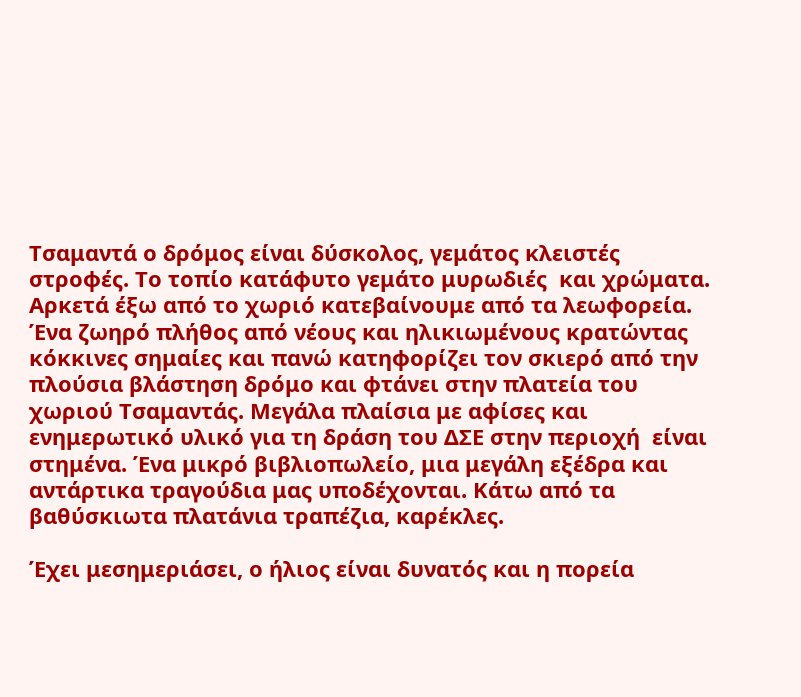Τσαμαντά ο δρόμος είναι δύσκολος, γεμάτος κλειστές στροφές. Το τοπίο κατάφυτο γεμάτο μυρωδιές  και χρώματα. Αρκετά έξω από το χωριό κατεβαίνουμε από τα λεωφορεία. Ένα ζωηρό πλήθος από νέους και ηλικιωμένους κρατώντας κόκκινες σημαίες και πανώ κατηφορίζει τον σκιερό από την πλούσια βλάστηση δρόμο και φτάνει στην πλατεία του χωριού Τσαμαντάς. Μεγάλα πλαίσια με αφίσες και ενημερωτικό υλικό για τη δράση του ΔΣΕ στην περιοχή  είναι στημένα. Ένα μικρό βιβλιοπωλείο, μια μεγάλη εξέδρα και αντάρτικα τραγούδια μας υποδέχονται. Κάτω από τα βαθύσκιωτα πλατάνια τραπέζια, καρέκλες.

Έχει μεσημεριάσει, ο ήλιος είναι δυνατός και η πορεία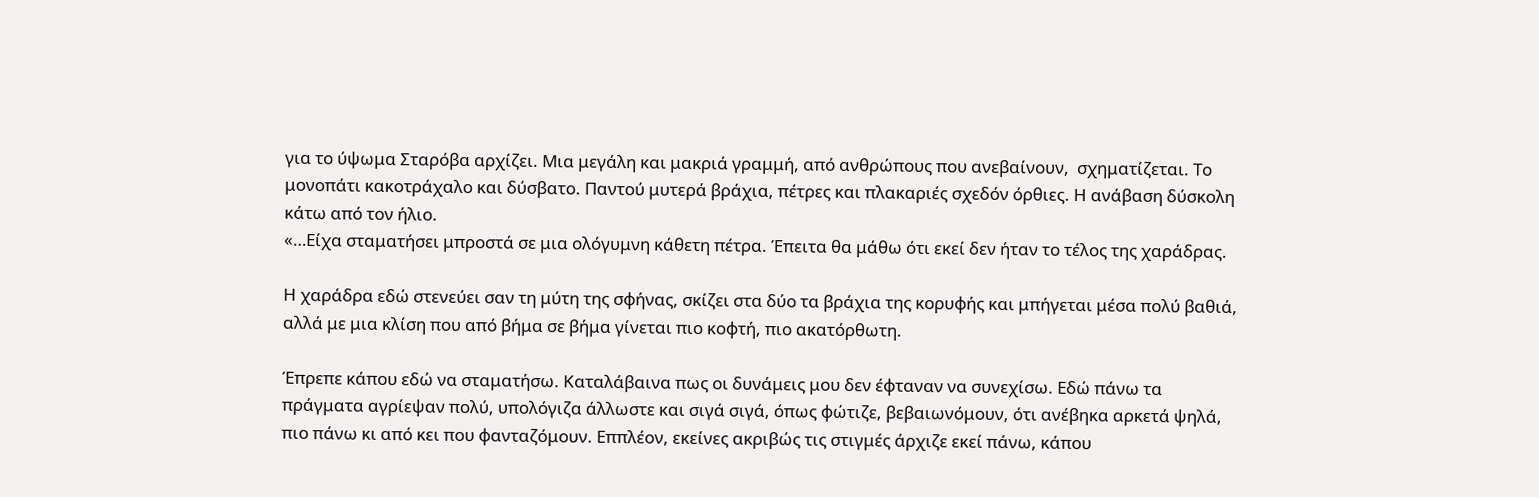για το ύψωμα Σταρόβα αρχίζει. Μια μεγάλη και μακριά γραμμή, από ανθρώπους που ανεβαίνουν,  σχηματίζεται. Το μονοπάτι κακοτράχαλο και δύσβατο. Παντού μυτερά βράχια, πέτρες και πλακαριές σχεδόν όρθιες. Η ανάβαση δύσκολη κάτω από τον ήλιο.
«…Είχα σταματήσει μπροστά σε μια ολόγυμνη κάθετη πέτρα. Έπειτα θα μάθω ότι εκεί δεν ήταν το τέλος της χαράδρας.

Η χαράδρα εδώ στενεύει σαν τη μύτη της σφήνας, σκίζει στα δύο τα βράχια της κορυφής και μπήγεται μέσα πολύ βαθιά, αλλά με μια κλίση που από βήμα σε βήμα γίνεται πιο κοφτή, πιο ακατόρθωτη.

Έπρεπε κάπου εδώ να σταματήσω. Καταλάβαινα πως οι δυνάμεις μου δεν έφταναν να συνεχίσω. Εδώ πάνω τα πράγματα αγρίεψαν πολύ, υπολόγιζα άλλωστε και σιγά σιγά, όπως φώτιζε, βεβαιωνόμουν, ότι ανέβηκα αρκετά ψηλά, πιο πάνω κι από κει που φανταζόμουν. Εππλέον, εκείνες ακριβώς τις στιγμές άρχιζε εκεί πάνω, κάπου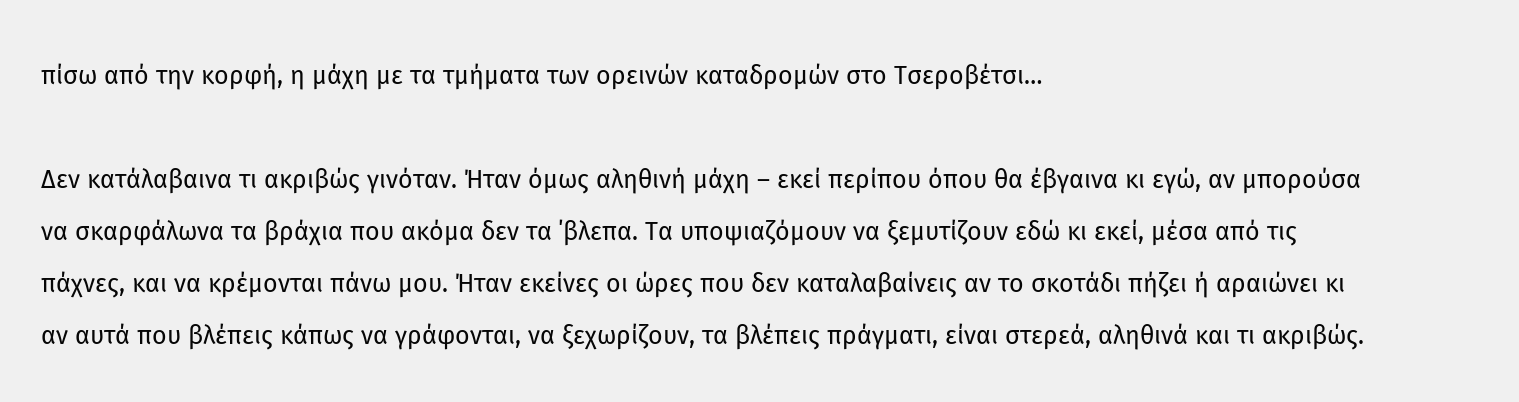πίσω από την κορφή, η μάχη με τα τμήματα των ορεινών καταδρομών στο Τσεροβέτσι…

Δεν κατάλαβαινα τι ακριβώς γινόταν. Ήταν όμως αληθινή μάχη – εκεί περίπου όπου θα έβγαινα κι εγώ, αν μπορούσα να σκαρφάλωνα τα βράχια που ακόμα δεν τα ΄βλεπα. Τα υποψιαζόμουν να ξεμυτίζουν εδώ κι εκεί, μέσα από τις πάχνες, και να κρέμονται πάνω μου. Ήταν εκείνες οι ώρες που δεν καταλαβαίνεις αν το σκοτάδι πήζει ή αραιώνει κι αν αυτά που βλέπεις κάπως να γράφονται, να ξεχωρίζουν, τα βλέπεις πράγματι, είναι στερεά, αληθινά και τι ακριβώς.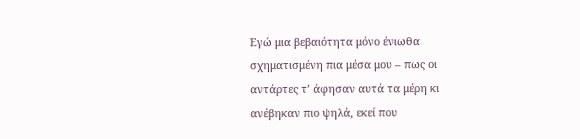Εγώ μια βεβαιότητα μόνο ένιωθα σχηματισμένη πια μέσα μου – πως οι αντάρτες τ’ άφησαν αυτά τα μέρη κι ανέβηκαν πιο ψηλά, εκεί που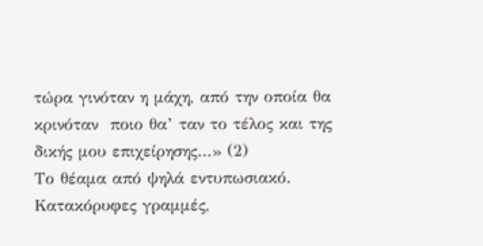τώρα γινόταν η μάχη, από την οποία θα κρινόταν  ποιο θα’ ταν το τέλος και της δικής μου επιχείρησης…» (2)
Το θέαμα από ψηλά εντυπωσιακό. Κατακόρυφες γραμμές,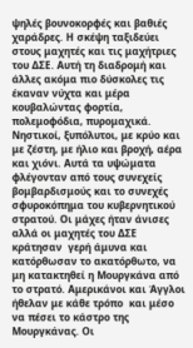ψηλές βουνοκορφές και βαθιές χαράδρες. Η σκέψη ταξιδεύει στους μαχητές και τις μαχήτριες του ΔΣΕ. Αυτή τη διαδρομή και άλλες ακόμα πιο δύσκολες τις έκαναν νύχτα και μέρα κουβαλώντας φορτία, πολεμοφόδια, πυρομαχικά. Νηστικοί, ξυπόλυτοι, με κρύο και με ζέστη, με ήλιο και βροχή, αέρα και χιόνι. Αυτά τα υψώματα φλέγονταν από τους συνεχείς βομβαρδισμούς και το συνεχές σφυροκόπημα του κυβερνητικού στρατού. Οι μάχες ήταν άνισες αλλά οι μαχητές του ΔΣΕ κράτησαν  γερή άμυνα και κατόρθωσαν το ακατόρθωτο, να μη κατακτηθεί η Μουργκάνα από το στρατό. Αμερικάνοι και Άγγλοι ήθελαν με κάθε τρόπο  και μέσο να πέσει το κάστρο της Μουργκάνας. Οι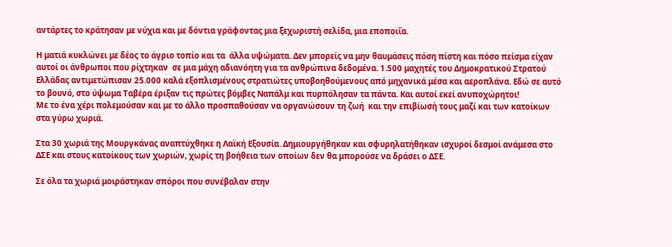αντάρτες το κράτησαν με νύχια και με δόντια γράφοντας μια ξεχωριστή σελίδα, μια εποποιΐα.

Η ματιά κυκλώνει με δέος το άγριο τοπίο και τα  άλλα υψώματα. Δεν μπορείς να μην θαυμάσεις πόση πίστη και πόσο πείσμα είχαν αυτοί οι άνθρωποι που ρίχτηκαν  σε μια μάχη αδιανόητη για τα ανθρώπινα δεδομένα. 1.500 μαχητές του Δημοκρατικού Στρατού Ελλάδας αντιμετώπισαν 25.000 καλά εξοπλισμένους στρατιώτες υποβοηθούμενους από μηχανικά μέσα και αεροπλάνα. Εδώ σε αυτό το βουνό, στο ύψωμα Ταβέρα έριξαν τις πρώτες βόμβες Ναπάλμ και πυρπόλησαν τα πάντα. Και αυτοί εκεί ανυποχώρητοι!
Με το ένα χέρι πολεμούσαν και με το άλλο προσπαθούσαν να οργανώσουν τη ζωή  και την επιβίωσή τους μαζί και των κατοίκων  στα γύρω χωριά.

Στα 30 χωριά της Μουργκάνας αναπτύχθηκε η Λαϊκή Εξουσία. Δημιουργήθηκαν και σφυρηλατήθηκαν ισχυροί δεσμοί ανάμεσα στο ΔΣΕ και στους κατοίκους των χωριών, χωρίς τη βοήθεια των οποίων δεν θα μπορούσε να δράσει ο ΔΣΕ.

Σε όλα τα χωριά μοιράστηκαν σπόροι που συνέβαλαν στην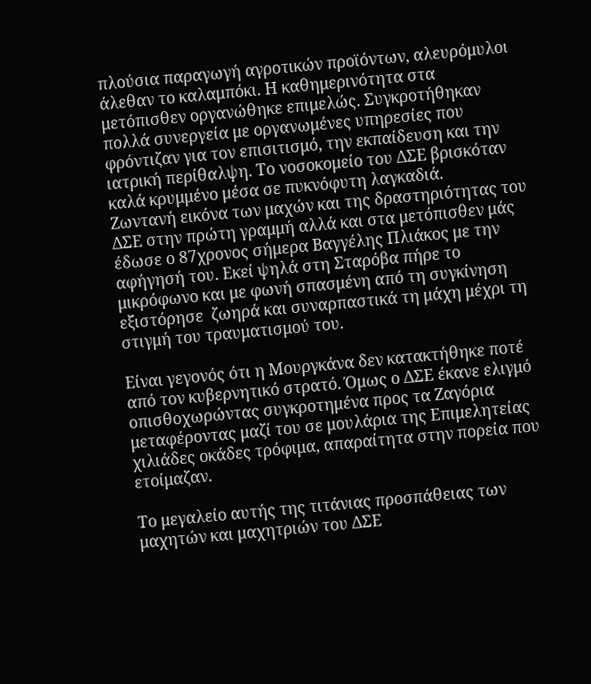πλούσια παραγωγή αγροτικών προϊόντων, αλευρόμυλοι άλεθαν το καλαμπόκι. Η καθημερινότητα στα μετόπισθεν οργανώθηκε επιμελώς. Συγκροτήθηκαν πολλά συνεργεία με οργανωμένες υπηρεσίες που φρόντιζαν για τον επισιτισμό, την εκπαίδευση και την ιατρική περίθαλψη. Το νοσοκομείο του ΔΣΕ βρισκόταν καλά κρυμμένο μέσα σε πυκνόφυτη λαγκαδιά.
Ζωντανή εικόνα των μαχών και της δραστηριότητας του ΔΣΕ στην πρώτη γραμμή αλλά και στα μετόπισθεν μάς έδωσε ο 87χρονος σήμερα Βαγγέλης Πλιάκος με την αφήγησή του. Εκεί ψηλά στη Σταρόβα πήρε το μικρόφωνο και με φωνή σπασμένη από τη συγκίνηση εξιστόρησε  ζωηρά και συναρπαστικά τη μάχη μέχρι τη στιγμή του τραυματισμού του.

Είναι γεγονός ότι η Μουργκάνα δεν κατακτήθηκε ποτέ από τον κυβερνητικό στρατό. Όμως ο ΔΣΕ έκανε ελιγμό οπισθοχωρώντας συγκροτημένα προς τα Ζαγόρια μεταφέροντας μαζί του σε μουλάρια της Επιμελητείας χιλιάδες οκάδες τρόφιμα, απαραίτητα στην πορεία που ετοίμαζαν.

Το μεγαλείο αυτής της τιτάνιας προσπάθειας των μαχητών και μαχητριών του ΔΣΕ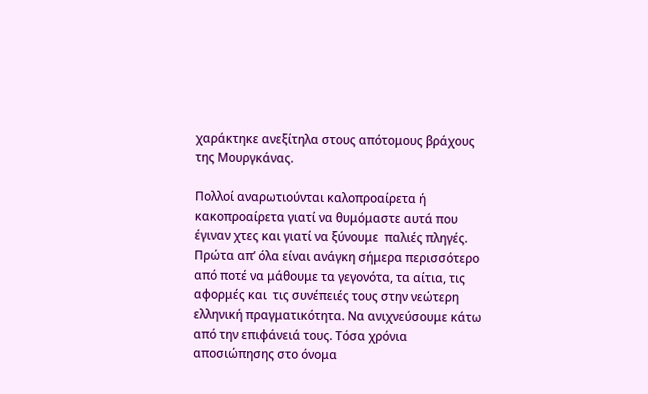χαράκτηκε ανεξίτηλα στους απότομους βράχους της Μουργκάνας.

Πολλοί αναρωτιούνται καλοπροαίρετα ή κακοπροαίρετα γιατί να θυμόμαστε αυτά που έγιναν χτες και γιατί να ξύνουμε  παλιές πληγές.
Πρώτα απ’ όλα είναι ανάγκη σήμερα περισσότερο από ποτέ να μάθουμε τα γεγονότα, τα αίτια, τις αφορμές και  τις συνέπειές τους στην νεώτερη ελληνική πραγματικότητα. Να ανιχνεύσουμε κάτω από την επιφάνειά τους. Τόσα χρόνια αποσιώπησης στο όνομα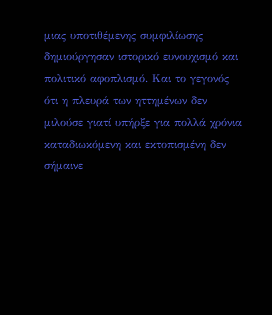μιας υποτιθέμενης συμφιλίωσης δημιούργησαν ιστορικό ευνουχισμό και πολιτικό αφοπλισμό. Και το γεγονός ότι η πλευρά των ηττημένων δεν μιλούσε γιατί υπήρξε για πολλά χρόνια καταδιωκόμενη και εκτοπισμένη δεν σήμαινε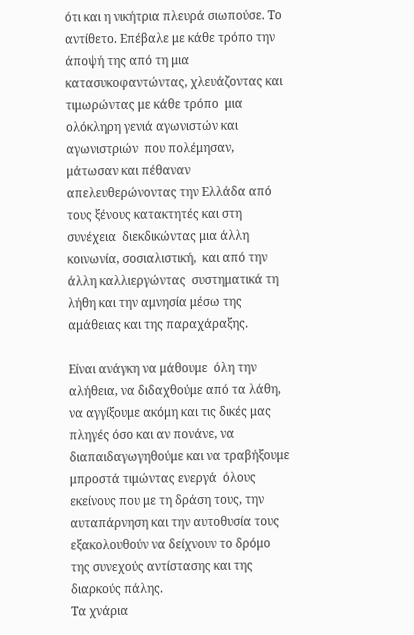ότι και η νικήτρια πλευρά σιωπούσε. Το αντίθετο. Επέβαλε με κάθε τρόπο την άποψή της από τη μια κατασυκοφαντώντας, χλευάζοντας και τιμωρώντας με κάθε τρόπο  μια ολόκληρη γενιά αγωνιστών και αγωνιστριών  που πολέμησαν, μάτωσαν και πέθαναν απελευθερώνοντας την Ελλάδα από τους ξένους κατακτητές και στη συνέχεια  διεκδικώντας μια άλλη κοινωνία, σοσιαλιστική,  και από την άλλη καλλιεργώντας  συστηματικά τη λήθη και την αμνησία μέσω της αμάθειας και της παραχάραξης.

Είναι ανάγκη να μάθουμε  όλη την αλήθεια, να διδαχθούμε από τα λάθη, να αγγίξουμε ακόμη και τις δικές μας πληγές όσο και αν πονάνε, να διαπαιδαγωγηθούμε και να τραβήξουμε μπροστά τιμώντας ενεργά  όλους εκείνους που με τη δράση τους, την αυταπάρνηση και την αυτοθυσία τους εξακολουθούν να δείχνουν το δρόμο της συνεχούς αντίστασης και της διαρκούς πάλης.
Tα χνάρια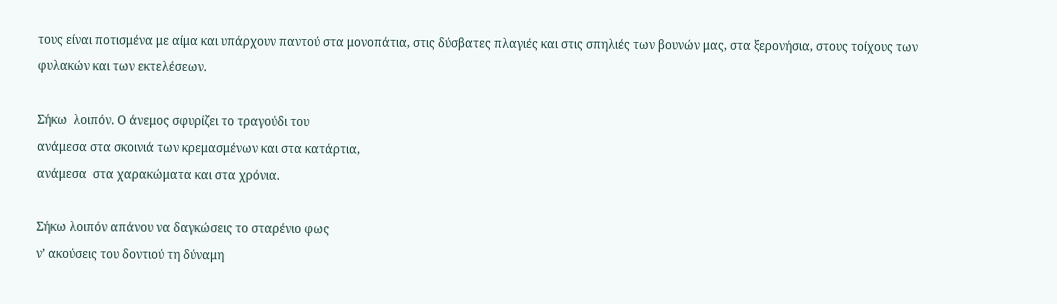τους είναι ποτισμένα με αίμα και υπάρχουν παντού στα μονοπάτια, στις δύσβατες πλαγιές και στις σπηλιές των βουνών μας, στα ξερονήσια, στους τοίχους των φυλακών και των εκτελέσεων.

Σήκω  λοιπόν. Ο άνεμος σφυρίζει το τραγούδι του
ανάμεσα στα σκοινιά των κρεμασμένων και στα κατάρτια,
ανάμεσα  στα χαρακώματα και στα χρόνια.

Σήκω λοιπόν απάνου να δαγκώσεις το σταρένιο φως
ν’ ακούσεις του δοντιού τη δύναμη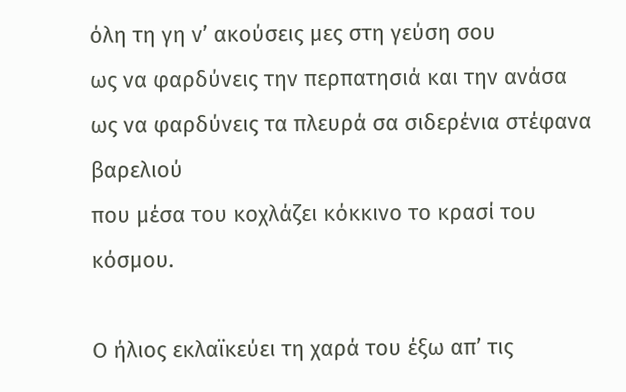όλη τη γη ν’ ακούσεις μες στη γεύση σου
ως να φαρδύνεις την περπατησιά και την ανάσα
ως να φαρδύνεις τα πλευρά σα σιδερένια στέφανα βαρελιού
που μέσα του κοχλάζει κόκκινο το κρασί του κόσμου.

Ο ήλιος εκλαϊκεύει τη χαρά του έξω απ’ τις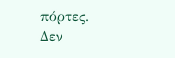πόρτες.
Δεν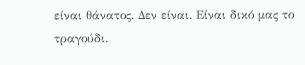είναι θάνατος. Δεν είναι. Είναι δικό μας το τραγούδι.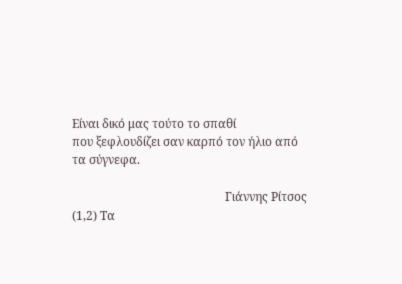Είναι δικό μας τούτο το σπαθί
που ξεφλουδίζει σαν καρπό τον ήλιο από τα σύγνεφα.

                                                   Γιάννης Ρίτσος
(1,2) Τα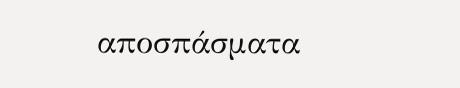αποσπάσματα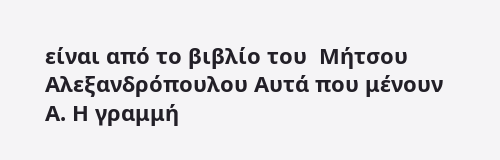είναι από το βιβλίο του  Μήτσου Αλεξανδρόπουλου Αυτά που μένουν Α. Η γραμμή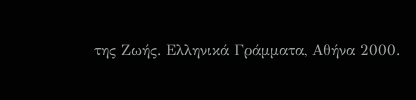της Ζωής. Ελληνικά Γράμματα, Αθήνα 2000.